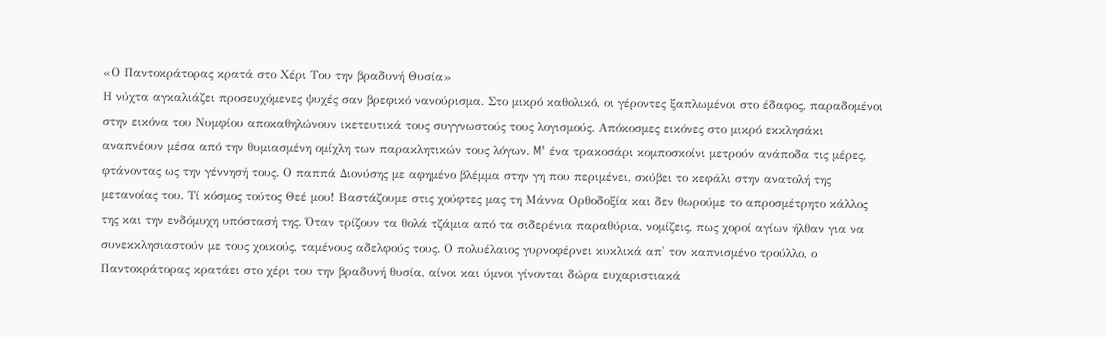«Ο Παντοκράτορας κρατά στο Χέρι Του την βραδυνή Θυσία»
Η νύχτα αγκαλιάζει προσευχόμενες ψυχές σαν βρεφικό νανούρισμα. Στο μικρό καθολικό, οι γέροντες ξαπλωμένοι στο έδαφος, παραδομένοι στην εικόνα του Νυμφίου αποκαθηλώνουν ικετευτικά τους συγγνωστούς τους λογισμούς. Απόκοσμες εικόνες στο μικρό εκκλησάκι αναπνέουν μέσα από την θυμιασμένη ομίχλη των παρακλητικών τους λόγων. M' ένα τρακοσάρι κομποσκοίνι μετρούν ανάποδα τις μέρες, φτάνοντας ως την γέννησή τους. Ο παππά Διονύσης με αφημένο βλέμμα στην γη που περιμένει, σκύβει το κεφάλι στην ανατολή της μετανοίας του. Τί κόσμος τούτος Θεέ μου! Βαστάζουμε στις χούφτες μας τη Μάννα Ορθοδοξία και δεν θωρούμε το απροσμέτρητο κάλλος της και την ενδόμυχη υπόστασή της. Όταν τρίζουν τα θολά τζάμια από τα σιδερένια παραθύρια, νομίζεις, πως χοροί αγίων ήλθαν για να συνεκκλησιαστούν με τους χοικούς, ταμένους αδελφούς τους. Ο πολυέλαιος γυρνοφέρνει κυκλικά απ' τον καπνισμένο τρούλλο, ο Παντοκράτορας κρατάει στο χέρι του την βραδυνή θυσία, αίνοι και ύμνοι γίνονται δώρα ευχαριστιακά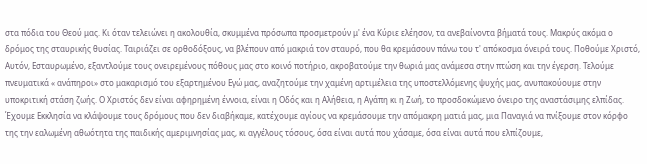στα πόδια του Θεού μας. Κι όταν τελειώνει η ακολουθία, σκυμμένα πρόσωπα προσμετρούν μ' ένα Κύριε ελέησον, τα ανεβαίνοντα βήματά τους. Μακρύς ακόμα ο δρόμος της σταυρικής θυσίας. Ταιριάζει σε ορθοδόξους, να βλέπουν από μακριά τον σταυρό, που θα κρεμάσουν πάνω του τ' απόκοσμα όνειρά τους. Ποθούμε Χριστό, Αυτόν, Εσταυρωμένο, εξαντλούμε τους ονειρεμένους πόθους μας στο κοινό ποτήριο, ακροβατούμε την θωριά μας ανάμεσα στην πτώση και την έγερση. Τελούμε πνευματικά « ανάπηροι» στο μακαρισμό του εξαρτημένου Εγώ μας, αναζητούμε την χαμένη αρτιμέλεια της υποστελλόμενης ψυχής μας, ανυπακούουμε στην υποκριτική στάση ζωής. Ο Χριστός δεν είναι αφηρημένη έννοια, είναι η Οδός και η Αλήθεια, η Αγάπη κι η Ζωή, το προσδοκώμενο όνειρο της αναστάσιμης ελπίδας. Έχουμε Εκκλησία να κλάψουμε τους δρόμους που δεν διαβήκαμε, κατέχουμε αγίους να κρεμάσουμε την απόμακρη ματιά μας, μια Παναγιά να πνίξουμε στον κόρφο της την εαλωμένη αθωότητα της παιδικής αμεριμνησίας μας, κι αγγέλους τόσους, όσα είναι αυτά που χάσαμε, όσα είναι αυτά που ελπίζουμε,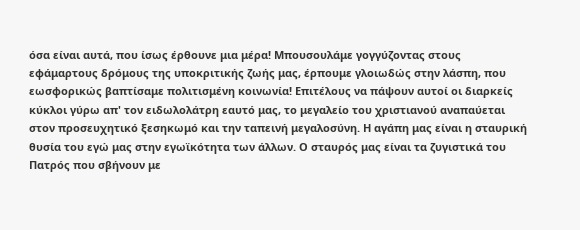όσα είναι αυτά, που ίσως έρθουνε μια μέρα! Μπουσουλάμε γογγύζοντας στους εφάμαρτους δρόμους της υποκριτικής ζωής μας, έρπουμε γλοιωδώς στην λάσπη, που εωσφορικώς βαπτίσαμε πολιτισμένη κοινωνία! Επιτέλους να πάψουν αυτοί οι διαρκείς κύκλοι γύρω απ' τον ειδωλολάτρη εαυτό μας, το μεγαλείο του χριστιανού αναπαύεται στον προσευχητικό ξεσηκωμό και την ταπεινή μεγαλοσύνη. Η αγάπη μας είναι η σταυρική θυσία του εγώ μας στην εγωϊκότητα των άλλων. Ο σταυρός μας είναι τα ζυγιστικά του Πατρός που σβήνουν με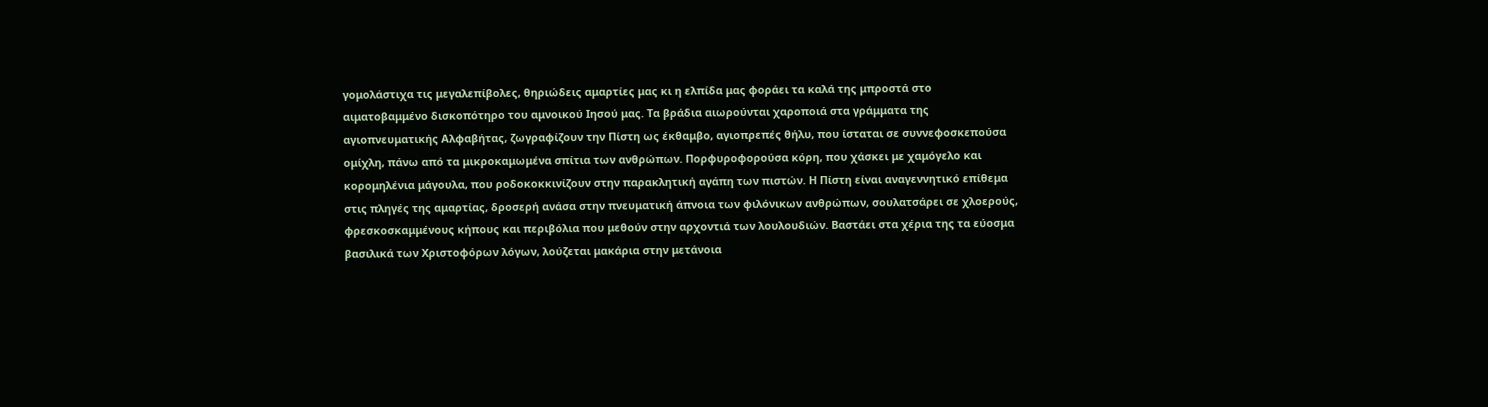γομολάστιχα τις μεγαλεπίβολες, θηριώδεις αμαρτίες μας κι η ελπίδα μας φοράει τα καλά της μπροστά στο αιματοβαμμένο δισκοπότηρο του αμνοικού Ιησού μας. Τα βράδια αιωρούνται χαροποιά στα γράμματα της αγιοπνευματικής Αλφαβήτας, ζωγραφίζουν την Πίστη ως έκθαμβο, αγιοπρεπές θήλυ, που ίσταται σε συννεφοσκεπούσα ομίχλη, πάνω από τα μικροκαμωμένα σπίτια των ανθρώπων. Πορφυροφορούσα κόρη, που χάσκει με χαμόγελο και κορομηλένια μάγουλα, που ροδοκοκκινίζουν στην παρακλητική αγάπη των πιστών. Η Πίστη είναι αναγεννητικό επίθεμα στις πληγές της αμαρτίας, δροσερή ανάσα στην πνευματική άπνοια των φιλόνικων ανθρώπων, σουλατσάρει σε χλοερούς, φρεσκοσκαμμένους κήπους και περιβόλια που μεθούν στην αρχοντιά των λουλουδιών. Βαστάει στα χέρια της τα εύοσμα βασιλικά των Χριστοφόρων λόγων, λούζεται μακάρια στην μετάνοια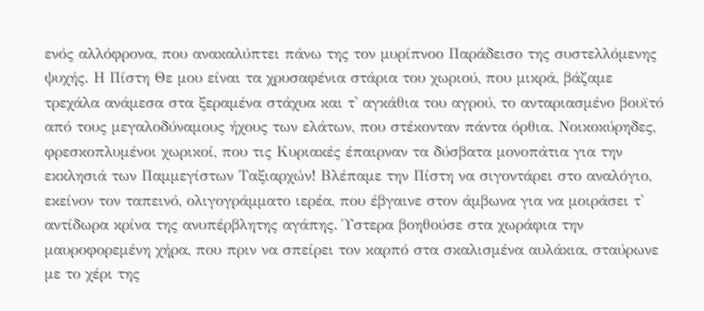ενός αλλόφρονα, που ανακαλύπτει πάνω της τον μυρίπνοο Παράδεισο της συστελλόμενης ψυχής. Η Πίστη Θε μου είναι τα χρυσαφένια στάρια του χωριού, που μικρά, βάζαμε τρεχάλα ανάμεσα στα ξεραμένα στάχυα και τ' αγκάθια του αγρού, το ανταριασμένο βουϊτό από τους μεγαλοδύναμους ήχους των ελάτων, που στέκονταν πάντα όρθια. Νοικοκύρηδες, φρεσκοπλυμένοι χωρικοί, που τις Κυριακές έπαιρναν τα δύσβατα μονοπάτια για την εκκλησιά των Παμμεγίστων Ταξιαρχών! Βλέπαμε την Πίστη να σιγοντάρει στο αναλόγιο, εκείνον τον ταπεινό, ολιγογράμματο ιερέα, που έβγαινε στον άμβωνα για να μοιράσει τ' αντίδωρα κρίνα της ανυπέρβλητης αγάπης. Ύστερα βοηθούσε στα χωράφια την μαυροφορεμένη χήρα, που πριν να σπείρει τον καρπό στα σκαλισμένα αυλάκια, σταύρωνε με το χέρι της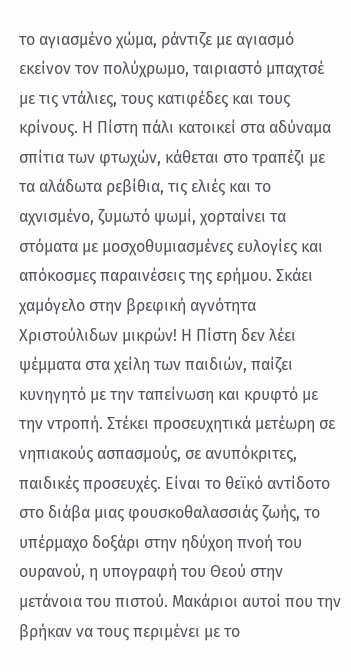το αγιασμένο χώμα, ράντιζε με αγιασμό εκείνον τον πολύχρωμο, ταιριαστό μπαχτσέ με τις ντάλιες, τους κατιφέδες και τους κρίνους. Η Πίστη πάλι κατοικεί στα αδύναμα σπίτια των φτωχών, κάθεται στο τραπέζι με τα αλάδωτα ρεβίθια, τις ελιές και το αχνισμένο, ζυμωτό ψωμί, χορταίνει τα στόματα με μοσχοθυμιασμένες ευλογίες και απόκοσμες παραινέσεις της ερήμου. Σκάει χαμόγελο στην βρεφική αγνότητα Χριστούλιδων μικρών! Η Πίστη δεν λέει ψέμματα στα χείλη των παιδιών, παίζει κυνηγητό με την ταπείνωση και κρυφτό με την ντροπή. Στέκει προσευχητικά μετέωρη σε νηπιακούς ασπασμούς, σε ανυπόκριτες, παιδικές προσευχές. Είναι το θεϊκό αντίδοτο στο διάβα μιας φουσκοθαλασσιάς ζωής, το υπέρμαχο δοξάρι στην ηδύχοη πνοή του ουρανού, η υπογραφή του Θεού στην μετάνοια του πιστού. Μακάριοι αυτοί που την βρήκαν να τους περιμένει με το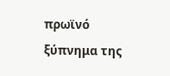πρωϊνό ξύπνημα της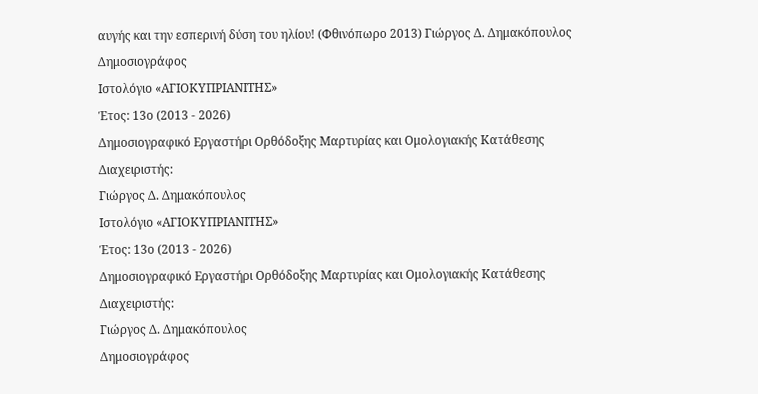αυγής και την εσπερινή δύση του ηλίου! (Φθινόπωρο 2013) Γιώργος Δ. Δημακόπουλος
Δημοσιογράφος
Ιστολόγιο «ΑΓΙΟΚΥΠΡΙΑΝΙΤΗΣ»
Έτος: 13ο (2013 - 2026)
Δημοσιογραφικό Εργαστήρι Ορθόδοξης Μαρτυρίας και Ομολογιακής Κατάθεσης
Διαχειριστής:
Γιώργος Δ. Δημακόπουλος
Ιστολόγιο «ΑΓΙΟΚΥΠΡΙΑΝΙΤΗΣ»
Έτος: 13ο (2013 - 2026)
Δημοσιογραφικό Εργαστήρι Ορθόδοξης Μαρτυρίας και Ομολογιακής Κατάθεσης
Διαχειριστής:
Γιώργος Δ. Δημακόπουλος
Δημοσιογράφος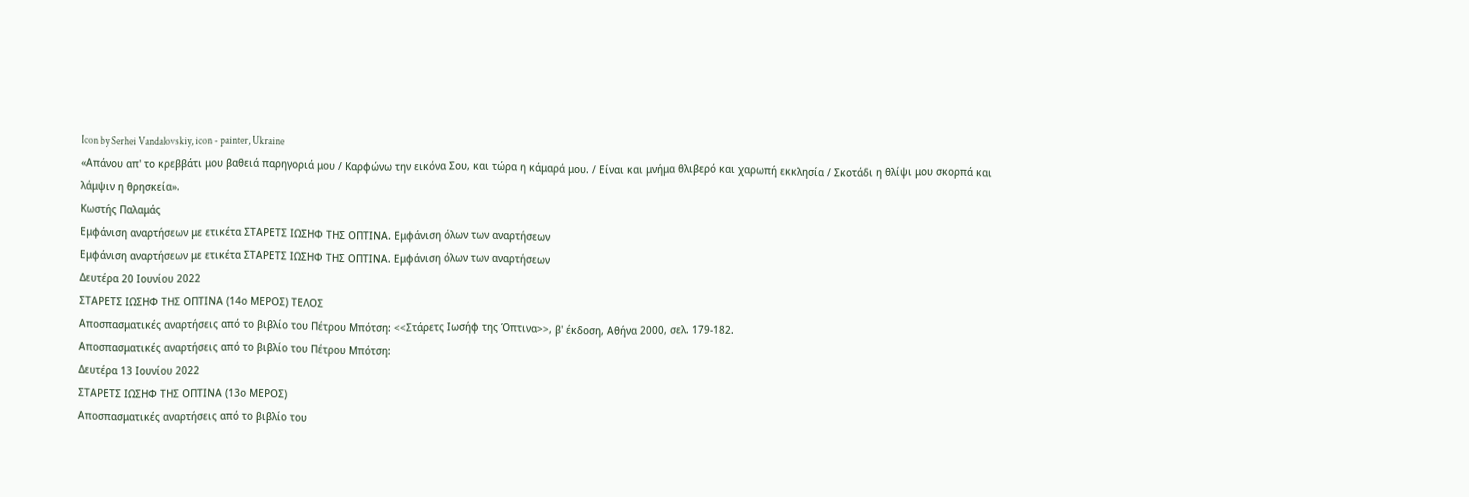Icon by Serhei Vandalovskiy, icon - painter, Ukraine
«Απάνου απ' το κρεββάτι μου βαθειά παρηγοριά μου / Καρφώνω την εικόνα Σου, και τώρα η κάμαρά μου. / Είναι και μνήμα θλιβερό και χαρωπή εκκλησία / Σκοτάδι η θλίψι μου σκορπά και λάμψιν η θρησκεία».
Κωστής Παλαμάς
Εμφάνιση αναρτήσεων με ετικέτα ΣΤΑΡΕΤΣ ΙΩΣΗΦ ΤΗΣ ΟΠΤΙΝΑ. Εμφάνιση όλων των αναρτήσεων
Εμφάνιση αναρτήσεων με ετικέτα ΣΤΑΡΕΤΣ ΙΩΣΗΦ ΤΗΣ ΟΠΤΙΝΑ. Εμφάνιση όλων των αναρτήσεων
Δευτέρα 20 Ιουνίου 2022
ΣΤΑΡΕΤΣ ΙΩΣΗΦ ΤΗΣ ΟΠΤΙΝΑ (14ο ΜΕΡΟΣ) ΤΕΛΟΣ
Αποσπασματικές αναρτήσεις από το βιβλίο του Πέτρου Μπότση: <<Στάρετς Ιωσήφ της Όπτινα>>, β' έκδοση, Αθήνα 2000, σελ. 179-182.
Αποσπασματικές αναρτήσεις από το βιβλίο του Πέτρου Μπότση:
Δευτέρα 13 Ιουνίου 2022
ΣΤΑΡΕΤΣ ΙΩΣΗΦ ΤΗΣ ΟΠΤΙΝΑ (13ο ΜΕΡΟΣ)
Αποσπασματικές αναρτήσεις από το βιβλίο του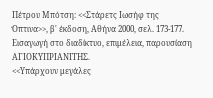Πέτρου Μπότση: <<Στάρετς Ιωσήφ της Όπτινα>>, β' έκδοση, Αθήνα 2000, σελ. 173-177.
Εισαγωγή στο διαδίκτυο, επιμέλεια, παρουσίαση
ΑΓΙΟΚΥΠΡΙΑΝΙΤΗΣ.
<<Υπάρχουν μεγάλες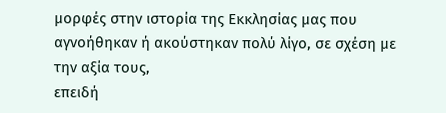μορφές στην ιστορία της Εκκλησίας μας που αγνοήθηκαν ή ακούστηκαν πολύ λίγο, σε σχέση με την αξία τους,
επειδή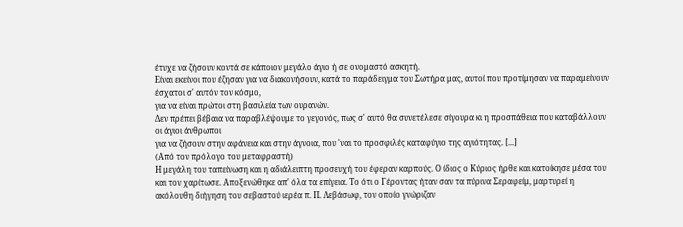έτυχε να ζήσουν κοντά σε κάποιον μεγάλο άγιο ή σε ονομαστό ασκητή.
Είναι εκείνοι που έζησαν για να διακονήσουν, κατά το παράδειγμα του Σωτήρα μας, αυτοί που προτίμησαν να παραμείνουν έσχατοι σ' αυτόν τον κόσμο,
για να είναι πρώτοι στη βασιλεία των ουρανών.
Δεν πρέπει βέβαια να παραβλέψουμε το γεγονός, πως σ' αυτό θα συνετέλεσε σίγουρα κι η προσπάθεια που καταβάλλουν οι άγιοι άνθρωποι
για να ζήσουν στην αφάνεια και στην άγνοια, που 'ναι το προσφιλές καταφύγιο της αγιότητας. [...]
(Από τον πρόλογο του μεταφραστή)
Η μεγάλη του ταπείνωση και η αδιάλειπτη προσευχή του έφεραν καρπούς. Ο ίδιος ο Κύριος ήρθε και κατοίκησε μέσα του και τον χαρίτωσε. Αποξενώθηκε απ' όλα τα επίγεια. Το ότι ο Γέροντας ήταν σαν τα πύρινα Σεραφείμ, μαρτυρεί η ακόλουθη διήγηση του σεβαστού ιερέα π. Π. Λεβάσωφ, τον οποίο γνώριζαν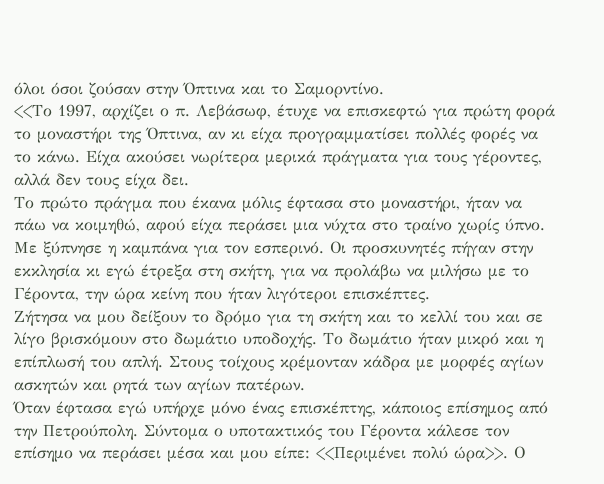όλοι όσοι ζούσαν στην Όπτινα και το Σαμορντίνο.
<<Το 1997, αρχίζει ο π. Λεβάσωφ, έτυχε να επισκεφτώ για πρώτη φορά το μοναστήρι της Όπτινα, αν κι είχα προγραμματίσει πολλές φορές να το κάνω. Είχα ακούσει νωρίτερα μερικά πράγματα για τους γέροντες, αλλά δεν τους είχα δει.
Το πρώτο πράγμα που έκανα μόλις έφτασα στο μοναστήρι, ήταν να πάω να κοιμηθώ, αφού είχα περάσει μια νύχτα στο τραίνο χωρίς ύπνο. Με ξύπνησε η καμπάνα για τον εσπερινό. Οι προσκυνητές πήγαν στην εκκλησία κι εγώ έτρεξα στη σκήτη, για να προλάβω να μιλήσω με το Γέροντα, την ώρα κείνη που ήταν λιγότεροι επισκέπτες.
Ζήτησα να μου δείξουν το δρόμο για τη σκήτη και το κελλί του και σε λίγο βρισκόμουν στο δωμάτιο υποδοχής. Το δωμάτιο ήταν μικρό και η επίπλωσή του απλή. Στους τοίχους κρέμονταν κάδρα με μορφές αγίων ασκητών και ρητά των αγίων πατέρων.
Όταν έφτασα εγώ υπήρχε μόνο ένας επισκέπτης, κάποιος επίσημος από την Πετρούπολη. Σύντομα ο υποτακτικός του Γέροντα κάλεσε τον επίσημο να περάσει μέσα και μου είπε: <<Περιμένει πολύ ώρα>>. Ο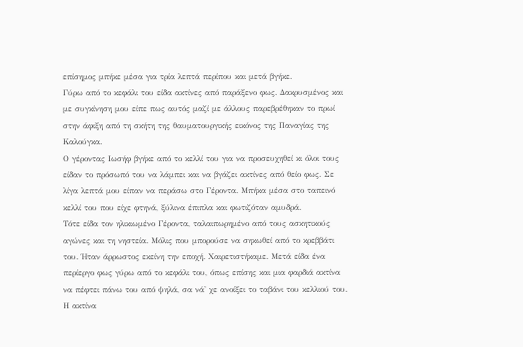επίσημος μπήκε μέσα για τρία λεπτά περίπου και μετά βγήκε.
Γύρω από το κεφάλι του είδα ακτίνες από παράξενο φως. Δακρυσμένος και με συγκίνηση μου είπε πως αυτός μαζί με άλλους παρεβρέθηκαν το πρωί στην άφιξη από τη σκήτη της θαυματουργικής εικόνος της Παναγίας της Καλούγκα.
Ο γέροντας Ιωσήφ βγήκε από το κελλί του για να προσευχηθεί κι όλοι τους είδαν το πρόσωπό του να λάμπει και να βγάζει ακτίνες από θείο φως. Σε λίγα λεπτά μου είπαν να περάσω στο Γέροντα. Μπήκα μέσα στο ταπεινό κελλί του που είχε φτηνά, ξύλινα έπιπλα και φωτιζόταν αμυδρά.
Τότε είδα τον ηλικιωμένο Γέροντα, ταλαιπωρημένο από τους ασκητικούς αγώνες και τη νηστεία. Μόλις που μπορούσε να σηκωθεί από το κρεββάτι του. Ήταν άρρωστος εκείνη την εποχή. Χαιρετιστήκαμε. Μετά είδα ένα περίεργο φως γύρω από το κεφάλι του, όπως επίσης και μια φαρδιά ακτίνα να πέφτει πάνω του από ψηλά, σα νά' χε ανοίξει το ταβάνι του κελλιού του.
Η ακτίνα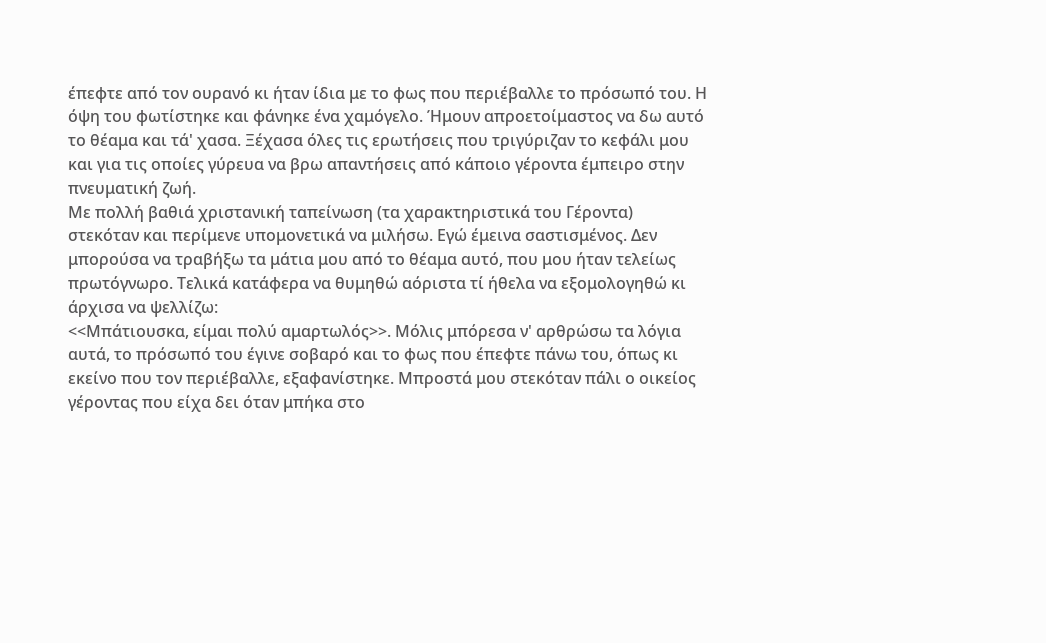έπεφτε από τον ουρανό κι ήταν ίδια με το φως που περιέβαλλε το πρόσωπό του. Η όψη του φωτίστηκε και φάνηκε ένα χαμόγελο. Ήμουν απροετοίμαστος να δω αυτό το θέαμα και τά' χασα. Ξέχασα όλες τις ερωτήσεις που τριγύριζαν το κεφάλι μου και για τις οποίες γύρευα να βρω απαντήσεις από κάποιο γέροντα έμπειρο στην πνευματική ζωή.
Με πολλή βαθιά χριστανική ταπείνωση (τα χαρακτηριστικά του Γέροντα) στεκόταν και περίμενε υπομονετικά να μιλήσω. Εγώ έμεινα σαστισμένος. Δεν μπορούσα να τραβήξω τα μάτια μου από το θέαμα αυτό, που μου ήταν τελείως πρωτόγνωρο. Τελικά κατάφερα να θυμηθώ αόριστα τί ήθελα να εξομολογηθώ κι άρχισα να ψελλίζω:
<<Μπάτιουσκα, είμαι πολύ αμαρτωλός>>. Μόλις μπόρεσα ν' αρθρώσω τα λόγια αυτά, το πρόσωπό του έγινε σοβαρό και το φως που έπεφτε πάνω του, όπως κι εκείνο που τον περιέβαλλε, εξαφανίστηκε. Μπροστά μου στεκόταν πάλι ο οικείος γέροντας που είχα δει όταν μπήκα στο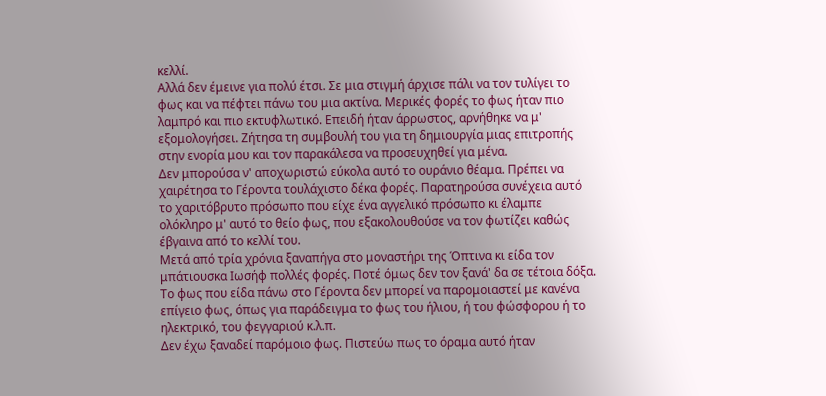κελλί.
Αλλά δεν έμεινε για πολύ έτσι. Σε μια στιγμή άρχισε πάλι να τον τυλίγει το φως και να πέφτει πάνω του μια ακτίνα. Μερικές φορές το φως ήταν πιο λαμπρό και πιο εκτυφλωτικό. Επειδή ήταν άρρωστος, αρνήθηκε να μ' εξομολογήσει. Ζήτησα τη συμβουλή του για τη δημιουργία μιας επιτροπής στην ενορία μου και τον παρακάλεσα να προσευχηθεί για μένα.
Δεν μπορούσα ν' αποχωριστώ εύκολα αυτό το ουράνιο θέαμα. Πρέπει να χαιρέτησα το Γέροντα τουλάχιστο δέκα φορές. Παρατηρούσα συνέχεια αυτό το χαριτόβρυτο πρόσωπο που είχε ένα αγγελικό πρόσωπο κι έλαμπε ολόκληρο μ' αυτό το θείο φως, που εξακολουθούσε να τον φωτίζει καθώς έβγαινα από το κελλί του.
Μετά από τρία χρόνια ξαναπήγα στο μοναστήρι της Όπτινα κι είδα τον μπάτιουσκα Ιωσήφ πολλές φορές. Ποτέ όμως δεν τον ξανά' δα σε τέτοια δόξα. Το φως που είδα πάνω στο Γέροντα δεν μπορεί να παρομοιαστεί με κανένα επίγειο φως, όπως για παράδειγμα το φως του ήλιου, ή του φώσφορου ή το ηλεκτρικό, του φεγγαριού κ.λ.π.
Δεν έχω ξαναδεί παρόμοιο φως. Πιστεύω πως το όραμα αυτό ήταν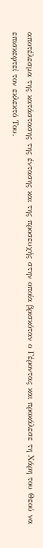αποτέλεσμα της κατάστασης της έντασης και της προσευχής στην οποία βρισκόταν ο Γέροντας και προκάλεσε τη Χάρη του Θεού να επισκεφτεί τον εκλεκτό Του.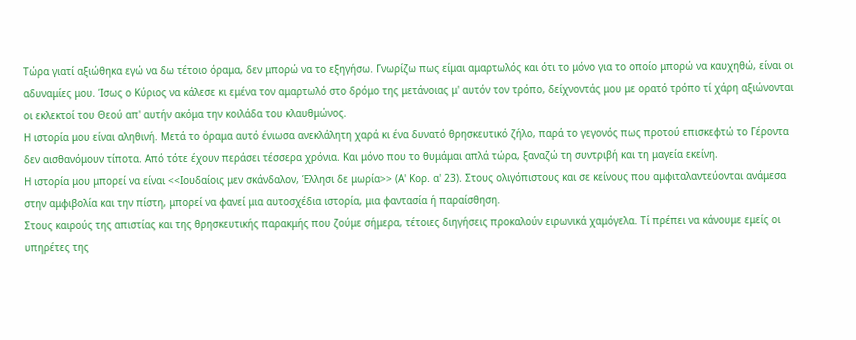Τώρα γιατί αξιώθηκα εγώ να δω τέτοιο όραμα, δεν μπορώ να το εξηγήσω. Γνωρίζω πως είμαι αμαρτωλός και ότι το μόνο για το οποίο μπορώ να καυχηθώ, είναι οι αδυναμίες μου. Ίσως ο Κύριος να κάλεσε κι εμένα τον αμαρτωλό στο δρόμο της μετάνοιας μ' αυτόν τον τρόπο, δείχνοντάς μου με ορατό τρόπο τί χάρη αξιώνονται οι εκλεκτοί του Θεού απ' αυτήν ακόμα την κοιλάδα του κλαυθμώνος.
Η ιστορία μου είναι αληθινή. Μετά το όραμα αυτό ένιωσα ανεκλάλητη χαρά κι ένα δυνατό θρησκευτικό ζήλο, παρά το γεγονός πως προτού επισκεφτώ το Γέροντα δεν αισθανόμουν τίποτα. Από τότε έχουν περάσει τέσσερα χρόνια. Και μόνο που το θυμάμαι απλά τώρα, ξαναζώ τη συντριβή και τη μαγεία εκείνη.
Η ιστορία μου μπορεί να είναι <<Ιουδαίοις μεν σκάνδαλον, Έλλησι δε μωρία>> (Α' Κορ. α' 23). Στους ολιγόπιστους και σε κείνους που αμφιταλαντεύονται ανάμεσα στην αμφιβολία και την πίστη, μπορεί να φανεί μια αυτοσχέδια ιστορία, μια φαντασία ή παραίσθηση.
Στους καιρούς της απιστίας και της θρησκευτικής παρακμής που ζούμε σήμερα, τέτοιες διηγήσεις προκαλούν ειρωνικά χαμόγελα. Τί πρέπει να κάνουμε εμείς οι υπηρέτες της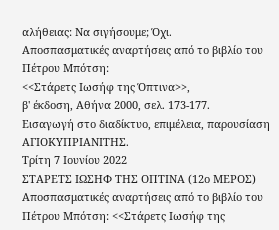αλήθειας: Να σιγήσουμε; Όχι.
Αποσπασματικές αναρτήσεις από το βιβλίο του Πέτρου Μπότση:
<<Στάρετς Ιωσήφ της Όπτινα>>,
β' έκδοση, Αθήνα 2000, σελ. 173-177.
Εισαγωγή στο διαδίκτυο, επιμέλεια, παρουσίαση
ΑΓΙΟΚΥΠΡΙΑΝΙΤΗΣ.
Τρίτη 7 Ιουνίου 2022
ΣΤΑΡΕΤΣ ΙΩΣΗΦ ΤΗΣ ΟΠΤΙΝΑ (12ο ΜΕΡΟΣ)
Αποσπασματικές αναρτήσεις από το βιβλίο του Πέτρου Μπότση: <<Στάρετς Ιωσήφ της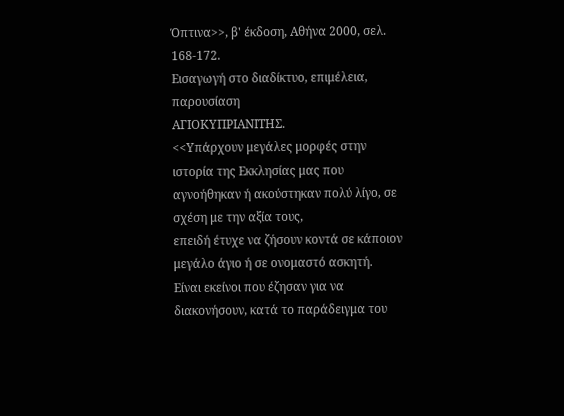Όπτινα>>, β' έκδοση, Αθήνα 2000, σελ. 168-172.
Εισαγωγή στο διαδίκτυο, επιμέλεια, παρουσίαση
ΑΓΙΟΚΥΠΡΙΑΝΙΤΗΣ.
<<Υπάρχουν μεγάλες μορφές στην ιστορία της Εκκλησίας μας που αγνοήθηκαν ή ακούστηκαν πολύ λίγο, σε σχέση με την αξία τους,
επειδή έτυχε να ζήσουν κοντά σε κάποιον μεγάλο άγιο ή σε ονομαστό ασκητή.
Είναι εκείνοι που έζησαν για να διακονήσουν, κατά το παράδειγμα του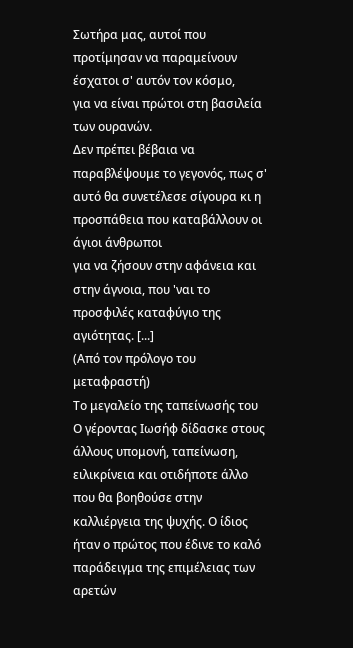Σωτήρα μας, αυτοί που προτίμησαν να παραμείνουν έσχατοι σ' αυτόν τον κόσμο,
για να είναι πρώτοι στη βασιλεία των ουρανών.
Δεν πρέπει βέβαια να παραβλέψουμε το γεγονός, πως σ' αυτό θα συνετέλεσε σίγουρα κι η προσπάθεια που καταβάλλουν οι άγιοι άνθρωποι
για να ζήσουν στην αφάνεια και στην άγνοια, που 'ναι το προσφιλές καταφύγιο της αγιότητας. [...]
(Από τον πρόλογο του μεταφραστή)
Το μεγαλείο της ταπείνωσής του
Ο γέροντας Ιωσήφ δίδασκε στους άλλους υπομονή, ταπείνωση, ειλικρίνεια και οτιδήποτε άλλο που θα βοηθούσε στην καλλιέργεια της ψυχής. Ο ίδιος ήταν ο πρώτος που έδινε το καλό παράδειγμα της επιμέλειας των αρετών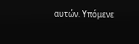αυτών. Υπόμενε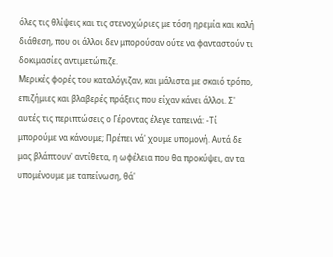όλες τις θλίψεις και τις στενοχώριες με τόση ηρεμία και καλή διάθεση, που οι άλλοι δεν μπορούσαν ούτε να φανταστούν τι δοκιμασίες αντιμετώπιζε.
Μερικές φορές του καταλόγιζαν, και μάλιστα με σκαιό τρόπο, επιζήμιες και βλαβερές πράξεις που είχαν κάνει άλλοι. Σ' αυτές τις περιπτώσεις ο Γέροντας έλεγε ταπεινά: -Τί μπορούμε να κάνουμε; Πρέπει νά' χουμε υπομονή. Αυτά δε μας βλάπτουν' αντίθετα, η ωφέλεια που θα προκύψει, αν τα υπομένουμε με ταπείνωση, θά'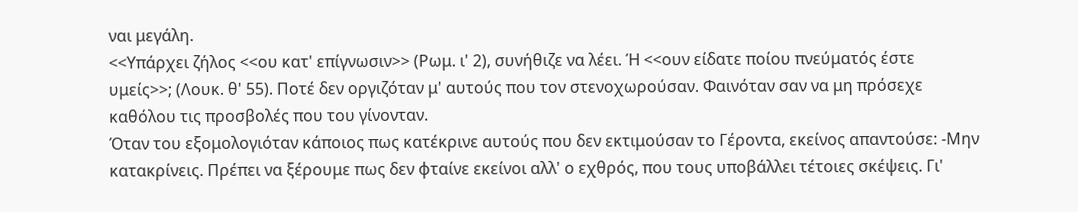ναι μεγάλη.
<<Υπάρχει ζήλος <<ου κατ' επίγνωσιν>> (Ρωμ. ι' 2), συνήθιζε να λέει. Ή <<ουν είδατε ποίου πνεύματός έστε υμείς>>; (Λουκ. θ' 55). Ποτέ δεν οργιζόταν μ' αυτούς που τον στενοχωρούσαν. Φαινόταν σαν να μη πρόσεχε καθόλου τις προσβολές που του γίνονταν.
Όταν του εξομολογιόταν κάποιος πως κατέκρινε αυτούς που δεν εκτιμούσαν το Γέροντα, εκείνος απαντούσε: -Μην κατακρίνεις. Πρέπει να ξέρουμε πως δεν φταίνε εκείνοι αλλ' ο εχθρός, που τους υποβάλλει τέτοιες σκέψεις. Γι'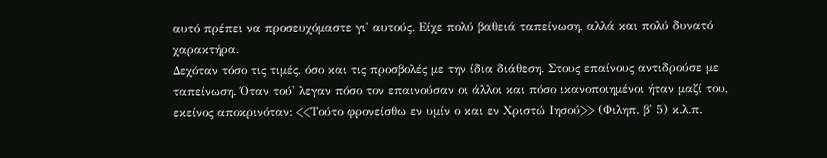αυτό πρέπει να προσευχόμαστε γι' αυτούς. Είχε πολύ βαθειά ταπείνωση, αλλά και πολύ δυνατό χαρακτήρα.
Δεχόταν τόσο τις τιμές, όσο και τις προσβολές με την ίδια διάθεση. Στους επαίνους αντιδρούσε με ταπείνωση. Όταν τού' λεγαν πόσο τον επαινούσαν οι άλλοι και πόσο ικανοποιημένοι ήταν μαζί του, εκείνος αποκρινόταν: <<Τούτο φρονείσθω εν υμίν ο και εν Χριστώ Ιησού>> (Φιληπ. β' 5) κ.λ.π.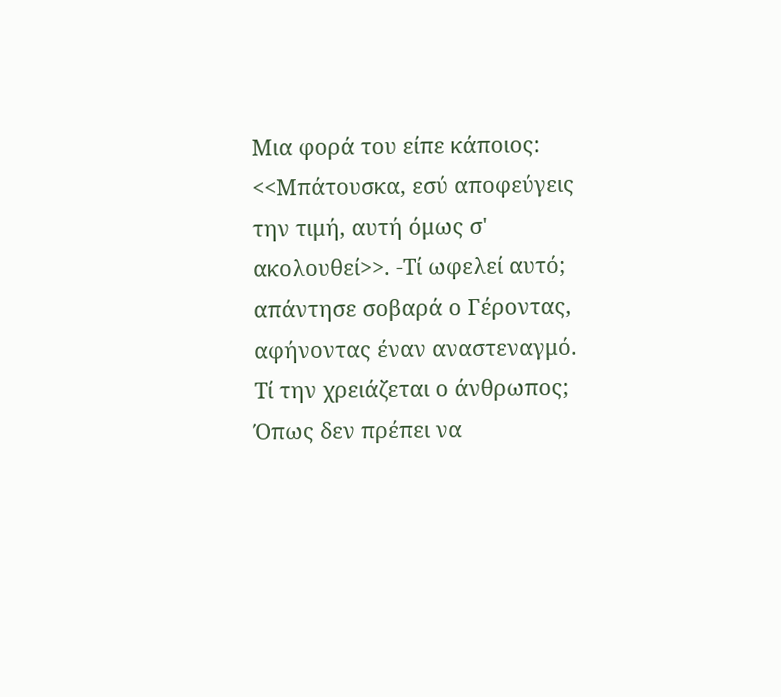Μια φορά του είπε κάποιος: <<Μπάτουσκα, εσύ αποφεύγεις την τιμή, αυτή όμως σ' ακολουθεί>>. -Τί ωφελεί αυτό; απάντησε σοβαρά ο Γέροντας, αφήνοντας έναν αναστεναγμό. Τί την χρειάζεται ο άνθρωπος; Όπως δεν πρέπει να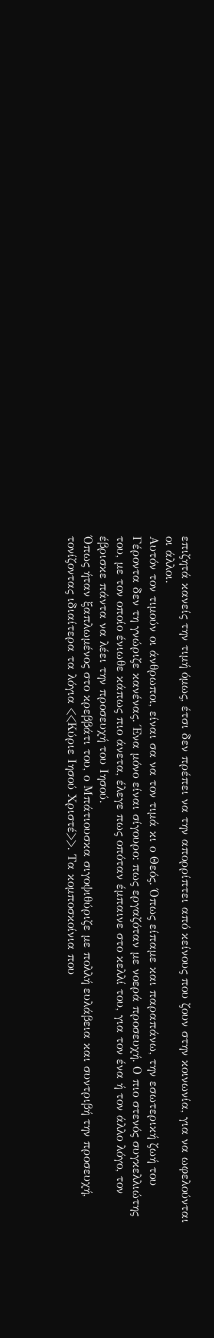επιζητά κανείς την τιμή όμως, έτσι δεν πρέπει να την απορρίπτει από κείνους που ζουν στην κοινωνία, για να ωφελούνται οι άλλοι.
Αυτόν τον τιμούν οι άνθρωποι, είναι σα να τον τιμά κι ο Θεός. Όπως είπαμε και παραπάνω, την εσωτερική ζωή του Γέροντα δεν τη γνώριζε κανένας. Ένα μόνο είναι σίγουρο: πως εργαζόταν με νοερά προσευχή. Ο πιο στενός συγκελλιώτης του, με τον οποίο ένιωθε κάπως πιο άνετα, έλεγε πως οπόταν έμπαινε στο κελλί του, για τον ένα ή τον άλλο λόγο, τον έβρισκε πάντα να λέει την προσευχή του Ιησού.
Όπως ήταν ξαπλωμένος στο κρεββάτι του, ο Μπάτιουσκα σιγοψιθύριζε με πολλή ευλάβεια και συντριβή την προσευχή, τονίζοντας ιδιαίτερα τα λόγια <<Κύριε Ιησού Χριστέ>>. Τα κομποσκοίνια που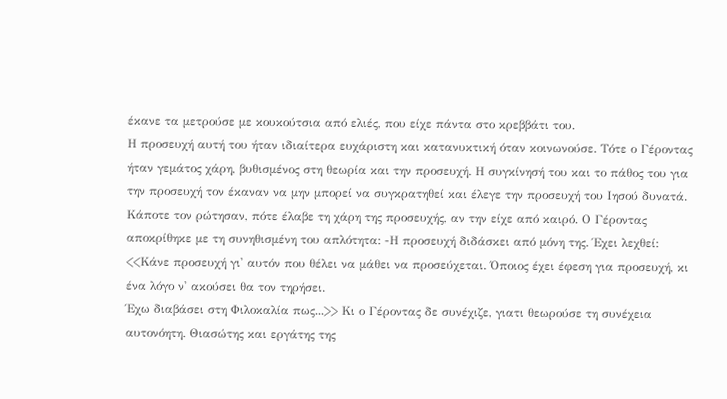έκανε τα μετρούσε με κουκούτσια από ελιές, που είχε πάντα στο κρεββάτι του.
Η προσευχή αυτή του ήταν ιδιαίτερα ευχάριστη και κατανυκτική όταν κοινωνούσε. Τότε ο Γέροντας ήταν γεμάτος χάρη, βυθισμένος στη θεωρία και την προσευχή. Η συγκίνησή του και το πάθος του για την προσευχή τον έκαναν να μην μπορεί να συγκρατηθεί και έλεγε την προσευχή του Ιησού δυνατά.
Κάποτε τον ρώτησαν, πότε έλαβε τη χάρη της προσευχής, αν την είχε από καιρό. Ο Γέροντας αποκρίθηκε με τη συνηθισμένη του απλότητα: -Η προσευχή διδάσκει από μόνη της. Έχει λεχθεί: <<Κάνε προσευχή γι' αυτόν που θέλει να μάθει να προσεύχεται. Όποιος έχει έφεση για προσευχή, κι ένα λόγο ν' ακούσει θα τον τηρήσει.
Έχω διαβάσει στη Φιλοκαλία πως...>> Κι ο Γέροντας δε συνέχιζε, γιατι θεωρούσε τη συνέχεια αυτονόητη. Θιασώτης και εργάτης της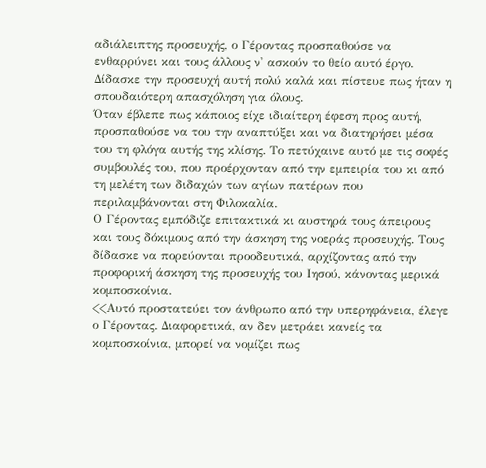αδιάλειπτης προσευχής, ο Γέροντας προσπαθούσε να ενθαρρύνει και τους άλλους ν' ασκούν το θείο αυτό έργο. Δίδασκε την προσευχή αυτή πολύ καλά και πίστευε πως ήταν η σπουδαιότερη απασχόληση για όλους.
Όταν έβλεπε πως κάποιος είχε ιδιαίτερη έφεση προς αυτή, προσπαθούσε να του την αναπτύξει και να διατηρήσει μέσα του τη φλόγα αυτής της κλίσης. Το πετύχαινε αυτό με τις σοφές συμβουλές του, που προέρχονταν από την εμπειρία του κι από τη μελέτη των διδαχών των αγίων πατέρων που περιλαμβάνονται στη Φιλοκαλία.
Ο Γέροντας εμπόδιζε επιτακτικά κι αυστηρά τους άπειρους και τους δόκιμους από την άσκηση της νοεράς προσευχής. Τους δίδασκε να πορεύονται προοδευτικά, αρχίζοντας από την προφορική άσκηση της προσευχής του Ιησού, κάνοντας μερικά κομποσκοίνια.
<<Αυτό προστατεύει τον άνθρωπο από την υπερηφάνεια, έλεγε ο Γέροντας. Διαφορετικά, αν δεν μετράει κανείς τα κομποσκοίνια, μπορεί να νομίζει πως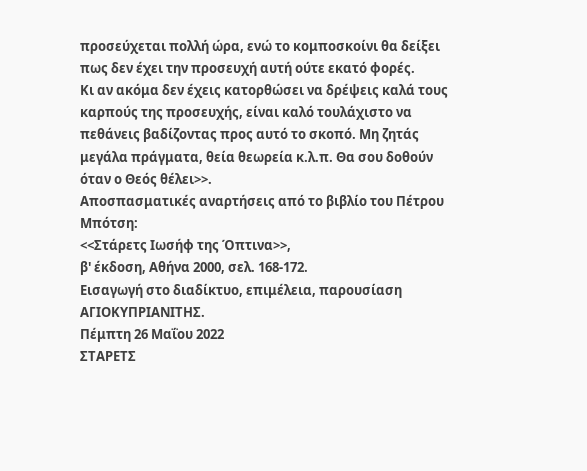προσεύχεται πολλή ώρα, ενώ το κομποσκοίνι θα δείξει πως δεν έχει την προσευχή αυτή ούτε εκατό φορές.
Κι αν ακόμα δεν έχεις κατορθώσει να δρέψεις καλά τους καρπούς της προσευχής, είναι καλό τουλάχιστο να πεθάνεις βαδίζοντας προς αυτό το σκοπό. Μη ζητάς μεγάλα πράγματα, θεία θεωρεία κ.λ.π. Θα σου δοθούν όταν ο Θεός θέλει>>.
Αποσπασματικές αναρτήσεις από το βιβλίο του Πέτρου Μπότση:
<<Στάρετς Ιωσήφ της Όπτινα>>,
β' έκδοση, Αθήνα 2000, σελ. 168-172.
Εισαγωγή στο διαδίκτυο, επιμέλεια, παρουσίαση
ΑΓΙΟΚΥΠΡΙΑΝΙΤΗΣ.
Πέμπτη 26 Μαΐου 2022
ΣΤΑΡΕΤΣ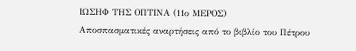ΙΩΣΗΦ ΤΗΣ ΟΠΤΙΝΑ (11ο ΜΕΡΟΣ)
Αποσπασματικές αναρτήσεις από το βιβλίο του Πέτρου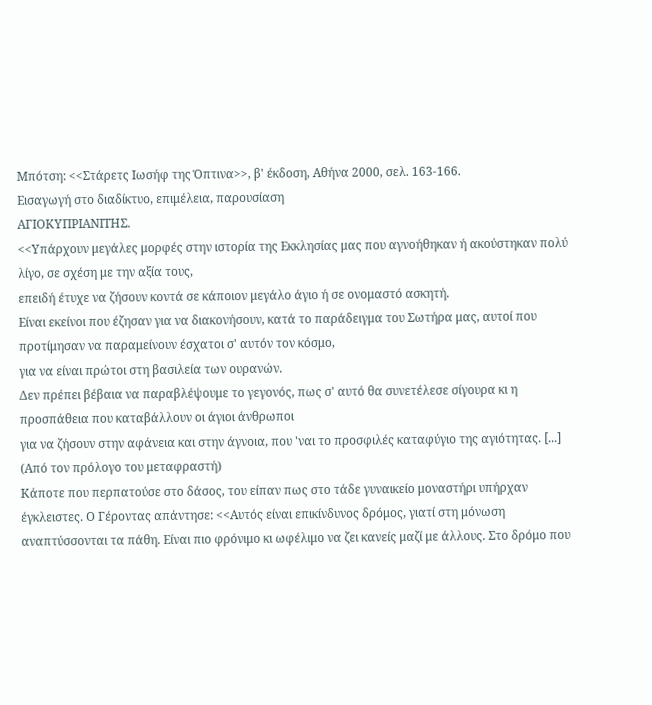Μπότση: <<Στάρετς Ιωσήφ της Όπτινα>>, β' έκδοση, Αθήνα 2000, σελ. 163-166.
Εισαγωγή στο διαδίκτυο, επιμέλεια, παρουσίαση
ΑΓΙΟΚΥΠΡΙΑΝΙΤΗΣ.
<<Υπάρχουν μεγάλες μορφές στην ιστορία της Εκκλησίας μας που αγνοήθηκαν ή ακούστηκαν πολύ λίγο, σε σχέση με την αξία τους,
επειδή έτυχε να ζήσουν κοντά σε κάποιον μεγάλο άγιο ή σε ονομαστό ασκητή.
Είναι εκείνοι που έζησαν για να διακονήσουν, κατά το παράδειγμα του Σωτήρα μας, αυτοί που προτίμησαν να παραμείνουν έσχατοι σ' αυτόν τον κόσμο,
για να είναι πρώτοι στη βασιλεία των ουρανών.
Δεν πρέπει βέβαια να παραβλέψουμε το γεγονός, πως σ' αυτό θα συνετέλεσε σίγουρα κι η προσπάθεια που καταβάλλουν οι άγιοι άνθρωποι
για να ζήσουν στην αφάνεια και στην άγνοια, που 'ναι το προσφιλές καταφύγιο της αγιότητας. [...]
(Από τον πρόλογο του μεταφραστή)
Κάποτε που περπατούσε στο δάσος, του είπαν πως στο τάδε γυναικείο μοναστήρι υπήρχαν έγκλειστες. Ο Γέροντας απάντησε: <<Αυτός είναι επικίνδυνος δρόμος, γιατί στη μόνωση αναπτύσσονται τα πάθη. Είναι πιο φρόνιμο κι ωφέλιμο να ζει κανείς μαζί με άλλους. Στο δρόμο που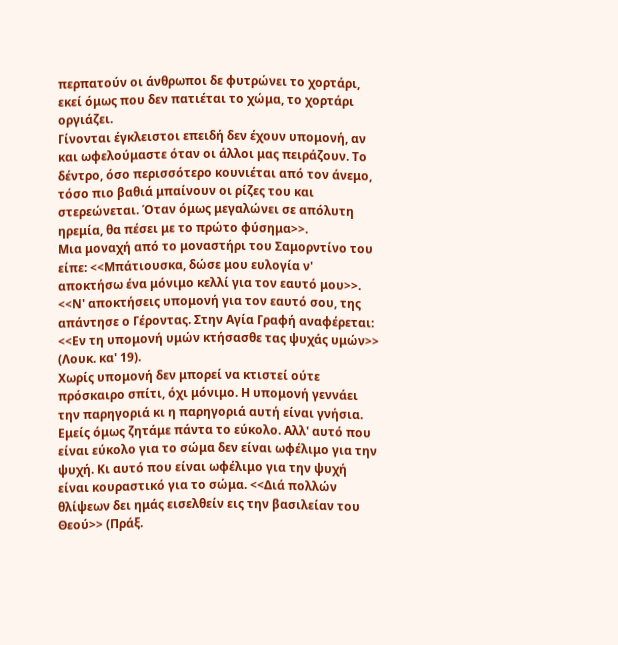περπατούν οι άνθρωποι δε φυτρώνει το χορτάρι, εκεί όμως που δεν πατιέται το χώμα, το χορτάρι οργιάζει.
Γίνονται έγκλειστοι επειδή δεν έχουν υπομονή, αν και ωφελούμαστε όταν οι άλλοι μας πειράζουν. Το δέντρο, όσο περισσότερο κουνιέται από τον άνεμο, τόσο πιο βαθιά μπαίνουν οι ρίζες του και στερεώνεται. Όταν όμως μεγαλώνει σε απόλυτη ηρεμία, θα πέσει με το πρώτο φύσημα>>.
Μια μοναχή από το μοναστήρι του Σαμορντίνο του είπε: <<Μπάτιουσκα, δώσε μου ευλογία ν' αποκτήσω ένα μόνιμο κελλί για τον εαυτό μου>>. <<Ν' αποκτήσεις υπομονή για τον εαυτό σου, της απάντησε ο Γέροντας. Στην Αγία Γραφή αναφέρεται: <<Εν τη υπομονή υμών κτήσασθε τας ψυχάς υμών>> (Λουκ. κα' 19).
Χωρίς υπομονή δεν μπορεί να κτιστεί ούτε πρόσκαιρο σπίτι, όχι μόνιμο. Η υπομονή γεννάει την παρηγοριά κι η παρηγοριά αυτή είναι γνήσια. Εμείς όμως ζητάμε πάντα το εύκολο. Αλλ' αυτό που είναι εύκολο για το σώμα δεν είναι ωφέλιμο για την ψυχή. Κι αυτό που είναι ωφέλιμο για την ψυχή είναι κουραστικό για το σώμα. <<Διά πολλών θλίψεων δει ημάς εισελθείν εις την βασιλείαν του Θεού>> (Πράξ.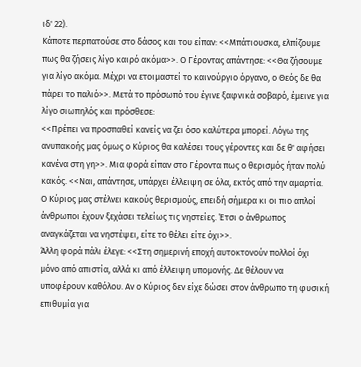ιδ' 22).
Κάποτε περπατούσε στο δάσος και του είπαν: <<Μπάτιουσκα, ελπίζουμε πως θα ζήσεις λίγο καιρό ακόμα>>. Ο Γέροντας απάντησε: <<Θα ζήσουμε για λίγο ακόμα. Μέχρι να ετοιμαστεί το καινούργιο όργανο, ο Θεός δε θα πάρει το παλιό>>. Μετά το πρόσωπό του έγινε ξαφνικά σοβαρό, έμεινε για λίγο σιωπηλός και πρόσθεσε:
<<Πρέπει να προσπαθεί κανείς να ζει όσο καλύτερα μπορεί. Λόγω της ανυπακοής μας όμως ο Κύριος θα καλέσει τους γέροντες και δε θ' αφήσει κανένα στη γη>>. Μια φορά είπαν στο Γέροντα πως ο θερισμός ήταν πολύ κακός. <<Ναι, απάντησε, υπάρχει έλλειψη σε όλα, εκτός από την αμαρτία. Ο Κύριος μας στέλνει κακούς θερισμούς, επειδή σήμερα κι οι πιο απλοί άνθρωποι έχουν ξεχάσει τελείως τις νηστείες. Έτσι ο άνθρωπος αναγκάζεται να νηστέψει, είτε το θέλει είτε όχι>>.
Άλλη φορά πάλι έλεγε: <<Στη σημερινή εποχή αυτοκτονούν πολλοί όχι μόνο από απιστία, αλλά κι από έλλειψη υπομονής. Δε θέλουν να υποφέρουν καθόλου. Αν ο Κύριος δεν είχε δώσει στον άνθρωπο τη φυσική επιθυμία για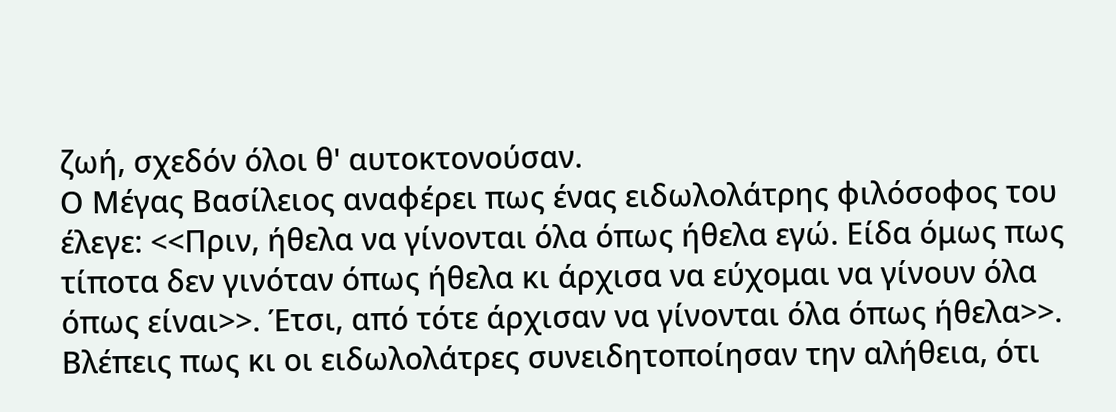ζωή, σχεδόν όλοι θ' αυτοκτονούσαν.
Ο Μέγας Βασίλειος αναφέρει πως ένας ειδωλολάτρης φιλόσοφος του έλεγε: <<Πριν, ήθελα να γίνονται όλα όπως ήθελα εγώ. Είδα όμως πως τίποτα δεν γινόταν όπως ήθελα κι άρχισα να εύχομαι να γίνουν όλα όπως είναι>>. Έτσι, από τότε άρχισαν να γίνονται όλα όπως ήθελα>>.
Βλέπεις πως κι οι ειδωλολάτρες συνειδητοποίησαν την αλήθεια, ότι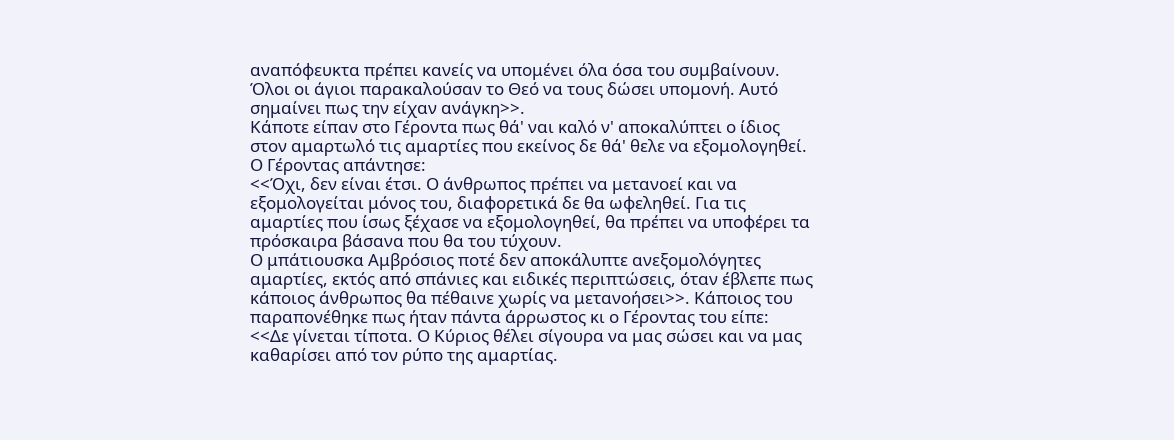αναπόφευκτα πρέπει κανείς να υπομένει όλα όσα του συμβαίνουν. Όλοι οι άγιοι παρακαλούσαν το Θεό να τους δώσει υπομονή. Αυτό σημαίνει πως την είχαν ανάγκη>>.
Κάποτε είπαν στο Γέροντα πως θά' ναι καλό ν' αποκαλύπτει ο ίδιος στον αμαρτωλό τις αμαρτίες που εκείνος δε θά' θελε να εξομολογηθεί. Ο Γέροντας απάντησε:
<<Όχι, δεν είναι έτσι. Ο άνθρωπος πρέπει να μετανοεί και να εξομολογείται μόνος του, διαφορετικά δε θα ωφεληθεί. Για τις αμαρτίες που ίσως ξέχασε να εξομολογηθεί, θα πρέπει να υποφέρει τα πρόσκαιρα βάσανα που θα του τύχουν.
Ο μπάτιουσκα Αμβρόσιος ποτέ δεν αποκάλυπτε ανεξομολόγητες αμαρτίες, εκτός από σπάνιες και ειδικές περιπτώσεις, όταν έβλεπε πως κάποιος άνθρωπος θα πέθαινε χωρίς να μετανοήσει>>. Κάποιος του παραπονέθηκε πως ήταν πάντα άρρωστος κι ο Γέροντας του είπε:
<<Δε γίνεται τίποτα. Ο Κύριος θέλει σίγουρα να μας σώσει και να μας καθαρίσει από τον ρύπο της αμαρτίας.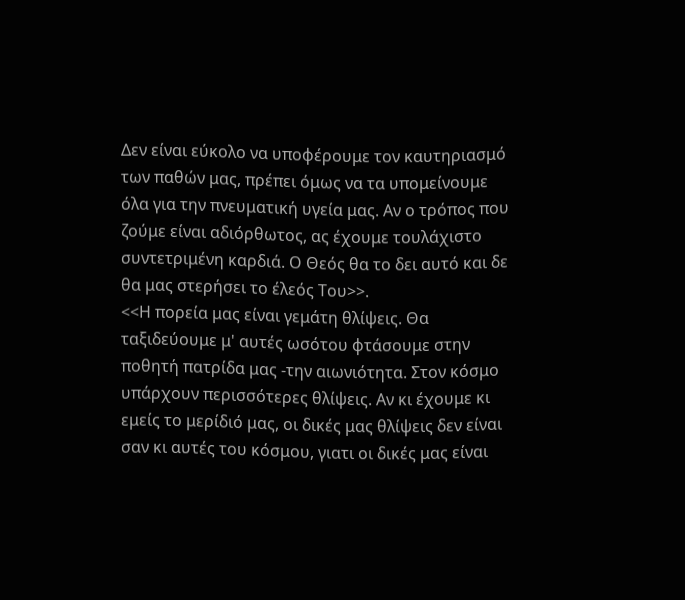Δεν είναι εύκολο να υποφέρουμε τον καυτηριασμό των παθών μας, πρέπει όμως να τα υπομείνουμε όλα για την πνευματική υγεία μας. Αν ο τρόπος που ζούμε είναι αδιόρθωτος, ας έχουμε τουλάχιστο συντετριμένη καρδιά. Ο Θεός θα το δει αυτό και δε θα μας στερήσει το έλεός Του>>.
<<Η πορεία μας είναι γεμάτη θλίψεις. Θα ταξιδεύουμε μ' αυτές ωσότου φτάσουμε στην ποθητή πατρίδα μας -την αιωνιότητα. Στον κόσμο υπάρχουν περισσότερες θλίψεις. Αν κι έχουμε κι εμείς το μερίδιό μας, οι δικές μας θλίψεις δεν είναι σαν κι αυτές του κόσμου, γιατι οι δικές μας είναι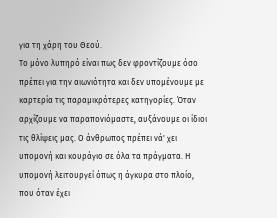για τη χάρη του Θεού.
Το μόνο λυπηρό είναι πως δεν φροντίζουμε όσο πρέπει για την αιωνιότητα και δεν υπομένουμε με καρτερία τις παραμικρότερες κατηγορίες. Όταν αρχίζουμε να παραπονιόμαστε, αυξάνουμε οι ίδιοι τις θλίψεις μας. Ο άνθρωπος πρέπει νά' χει υπομονή και κουράγιο σε όλα τα πράγματα. Η υπομονή λειτουργεί όπως η άγκυρα στο πλοίο, που όταν έχει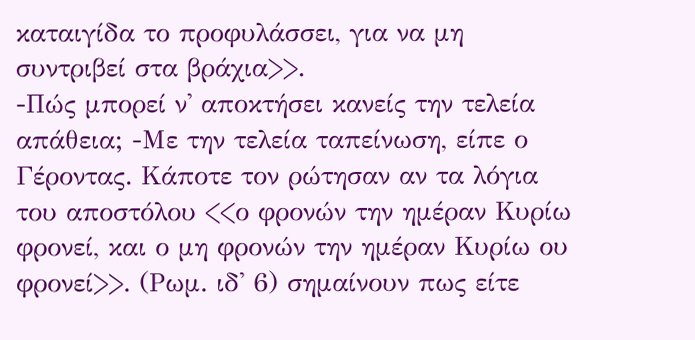καταιγίδα το προφυλάσσει, για να μη συντριβεί στα βράχια>>.
-Πώς μπορεί ν' αποκτήσει κανείς την τελεία απάθεια; -Με την τελεία ταπείνωση, είπε ο Γέροντας. Κάποτε τον ρώτησαν αν τα λόγια του αποστόλου <<ο φρονών την ημέραν Κυρίω φρονεί, και ο μη φρονών την ημέραν Κυρίω ου φρονεί>>. (Ρωμ. ιδ' 6) σημαίνουν πως είτε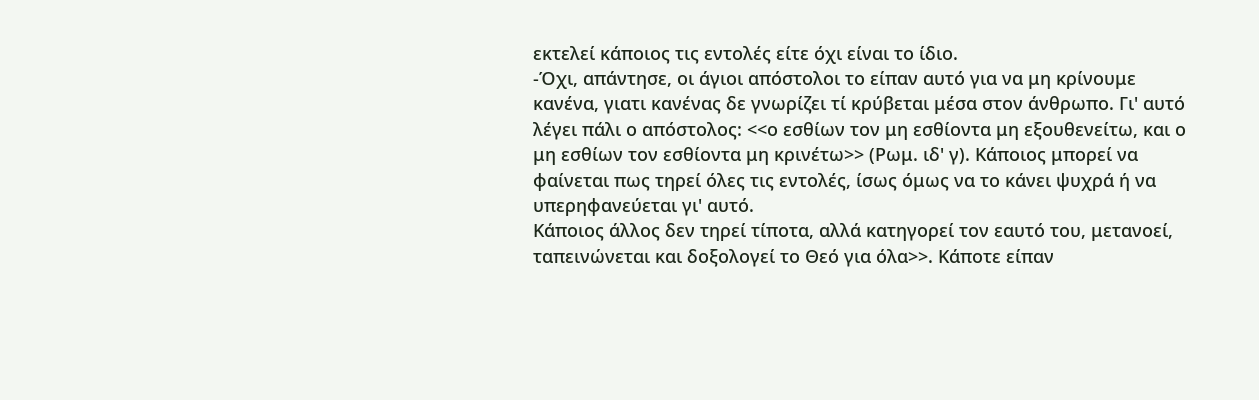εκτελεί κάποιος τις εντολές είτε όχι είναι το ίδιο.
-Όχι, απάντησε, οι άγιοι απόστολοι το είπαν αυτό για να μη κρίνουμε κανένα, γιατι κανένας δε γνωρίζει τί κρύβεται μέσα στον άνθρωπο. Γι' αυτό λέγει πάλι ο απόστολος: <<ο εσθίων τον μη εσθίοντα μη εξουθενείτω, και ο μη εσθίων τον εσθίοντα μη κρινέτω>> (Ρωμ. ιδ' γ). Κάποιος μπορεί να φαίνεται πως τηρεί όλες τις εντολές, ίσως όμως να το κάνει ψυχρά ή να υπερηφανεύεται γι' αυτό.
Κάποιος άλλος δεν τηρεί τίποτα, αλλά κατηγορεί τον εαυτό του, μετανοεί, ταπεινώνεται και δοξολογεί το Θεό για όλα>>. Κάποτε είπαν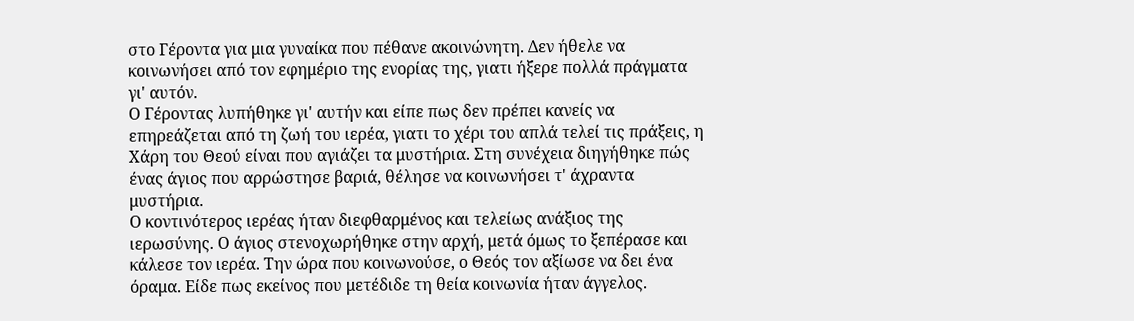στο Γέροντα για μια γυναίκα που πέθανε ακοινώνητη. Δεν ήθελε να κοινωνήσει από τον εφημέριο της ενορίας της, γιατι ήξερε πολλά πράγματα γι' αυτόν.
Ο Γέροντας λυπήθηκε γι' αυτήν και είπε πως δεν πρέπει κανείς να επηρεάζεται από τη ζωή του ιερέα, γιατι το χέρι του απλά τελεί τις πράξεις, η Χάρη του Θεού είναι που αγιάζει τα μυστήρια. Στη συνέχεια διηγήθηκε πώς ένας άγιος που αρρώστησε βαριά, θέλησε να κοινωνήσει τ' άχραντα μυστήρια.
Ο κοντινότερος ιερέας ήταν διεφθαρμένος και τελείως ανάξιος της ιερωσύνης. Ο άγιος στενοχωρήθηκε στην αρχή, μετά όμως το ξεπέρασε και κάλεσε τον ιερέα. Την ώρα που κοινωνούσε, ο Θεός τον αξίωσε να δει ένα όραμα. Είδε πως εκείνος που μετέδιδε τη θεία κοινωνία ήταν άγγελος.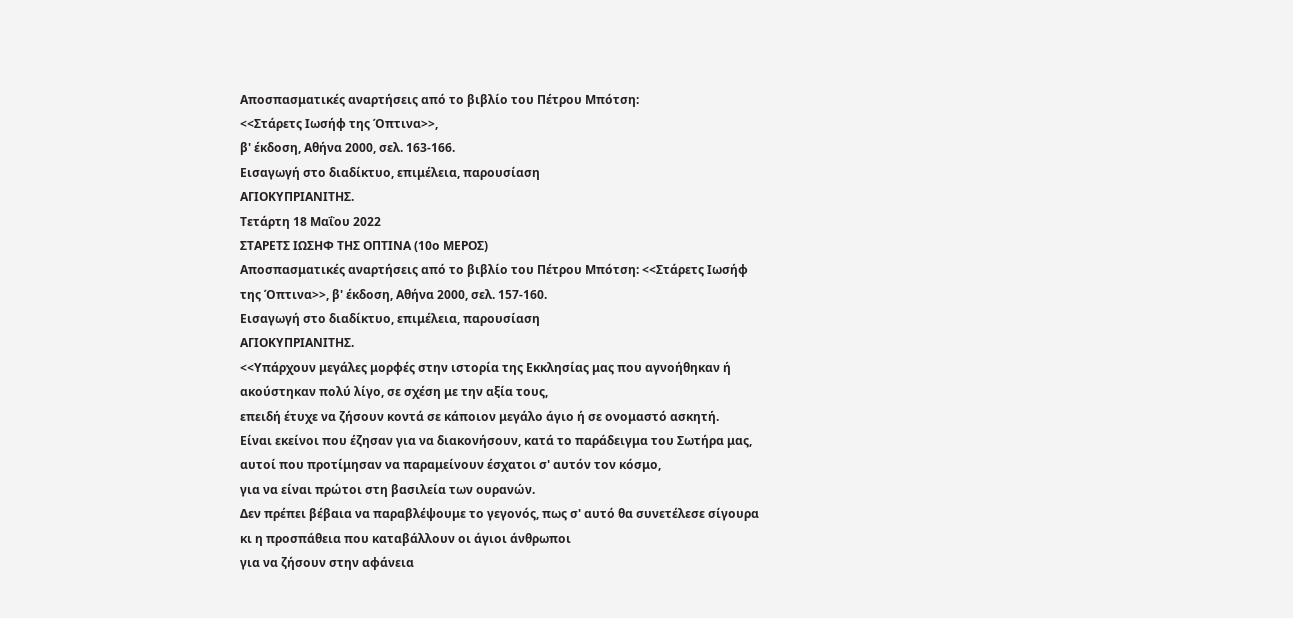Αποσπασματικές αναρτήσεις από το βιβλίο του Πέτρου Μπότση:
<<Στάρετς Ιωσήφ της Όπτινα>>,
β' έκδοση, Αθήνα 2000, σελ. 163-166.
Εισαγωγή στο διαδίκτυο, επιμέλεια, παρουσίαση
ΑΓΙΟΚΥΠΡΙΑΝΙΤΗΣ.
Τετάρτη 18 Μαΐου 2022
ΣΤΑΡΕΤΣ ΙΩΣΗΦ ΤΗΣ ΟΠΤΙΝΑ (10ο ΜΕΡΟΣ)
Αποσπασματικές αναρτήσεις από το βιβλίο του Πέτρου Μπότση: <<Στάρετς Ιωσήφ της Όπτινα>>, β' έκδοση, Αθήνα 2000, σελ. 157-160.
Εισαγωγή στο διαδίκτυο, επιμέλεια, παρουσίαση
ΑΓΙΟΚΥΠΡΙΑΝΙΤΗΣ.
<<Υπάρχουν μεγάλες μορφές στην ιστορία της Εκκλησίας μας που αγνοήθηκαν ή ακούστηκαν πολύ λίγο, σε σχέση με την αξία τους,
επειδή έτυχε να ζήσουν κοντά σε κάποιον μεγάλο άγιο ή σε ονομαστό ασκητή.
Είναι εκείνοι που έζησαν για να διακονήσουν, κατά το παράδειγμα του Σωτήρα μας, αυτοί που προτίμησαν να παραμείνουν έσχατοι σ' αυτόν τον κόσμο,
για να είναι πρώτοι στη βασιλεία των ουρανών.
Δεν πρέπει βέβαια να παραβλέψουμε το γεγονός, πως σ' αυτό θα συνετέλεσε σίγουρα κι η προσπάθεια που καταβάλλουν οι άγιοι άνθρωποι
για να ζήσουν στην αφάνεια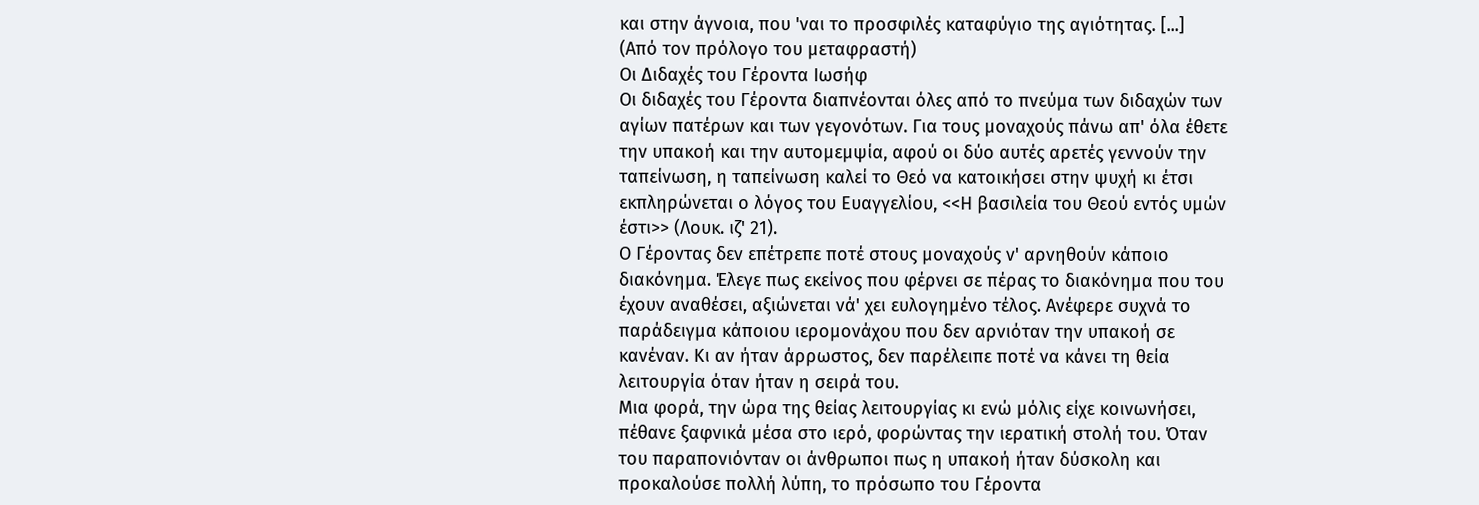και στην άγνοια, που 'ναι το προσφιλές καταφύγιο της αγιότητας. [...]
(Από τον πρόλογο του μεταφραστή)
Οι Διδαχές του Γέροντα Ιωσήφ
Οι διδαχές του Γέροντα διαπνέονται όλες από το πνεύμα των διδαχών των αγίων πατέρων και των γεγονότων. Για τους μοναχούς πάνω απ' όλα έθετε την υπακοή και την αυτομεμψία, αφού οι δύο αυτές αρετές γεννούν την ταπείνωση, η ταπείνωση καλεί το Θεό να κατοικήσει στην ψυχή κι έτσι εκπληρώνεται ο λόγος του Ευαγγελίου, <<Η βασιλεία του Θεού εντός υμών έστι>> (Λουκ. ιζ' 21).
Ο Γέροντας δεν επέτρεπε ποτέ στους μοναχούς ν' αρνηθούν κάποιο διακόνημα. Έλεγε πως εκείνος που φέρνει σε πέρας το διακόνημα που του έχουν αναθέσει, αξιώνεται νά' χει ευλογημένο τέλος. Ανέφερε συχνά το παράδειγμα κάποιου ιερομονάχου που δεν αρνιόταν την υπακοή σε κανέναν. Κι αν ήταν άρρωστος, δεν παρέλειπε ποτέ να κάνει τη θεία λειτουργία όταν ήταν η σειρά του.
Μια φορά, την ώρα της θείας λειτουργίας κι ενώ μόλις είχε κοινωνήσει, πέθανε ξαφνικά μέσα στο ιερό, φορώντας την ιερατική στολή του. Όταν του παραπονιόνταν οι άνθρωποι πως η υπακοή ήταν δύσκολη και προκαλούσε πολλή λύπη, το πρόσωπο του Γέροντα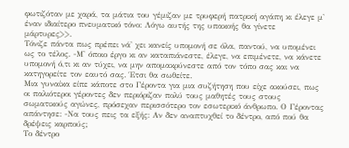φωτιζόταν με χαρά, τα μάτια του γέμιζαν με τρυφερή πατρική αγάπη κι έλεγε μ' έναν ιδιαίτερο πνευματικό τόνο: Λόγω αυτής της υπακοής θα γίνετε μάρτυρες>>.
Τόνιζε πάντα πως πρέπει νά' χει κανείς υπομονή σε όλα, παντού, να υπομένει ως το τέλος. -Μ' όποιο έργο κι αν καταπιάνεστε, έλεγε, να επιμένετε, να κάνετε υπομονή ό,τι κι αν τύχει, να μην απομακρύνεστε από τον τόπο σας και να κατηγορείτε τον εαυτό σας. Έτσι θα σωθείτε.
Μια γυναίκα είπε κάποτε στο Γέροντα για μια συζήτηση που είχε ακούσει, πως οι παλιότεροι γέροντες δεν περιόριζαν πολύ τους μαθητές τους στους σωματικούς αγώνες, πρόσεχαν περισσότερο τον εσωτερικό άνθρωπο. Ο Γέροντας απάντησε: -Να τους πεις τα εξής: Αν δεν αναπτυχθεί το δέντρο, από πού θα δρέψεις καρπούς;
Το δέντρο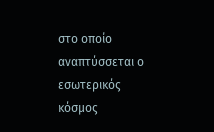στο οποίο αναπτύσσεται ο εσωτερικός κόσμος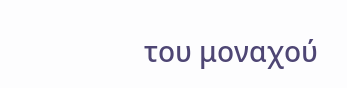του μοναχού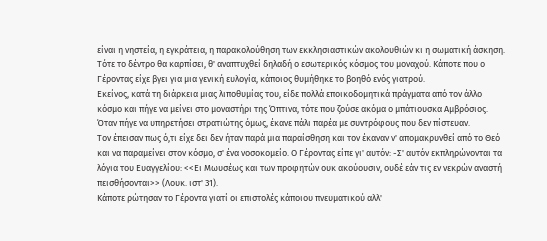είναι η νηστεία, η εγκράτεια, η παρακολούθηση των εκκλησιαστικών ακολουθιών κι η σωματική άσκηση. Τότε το δέντρο θα καρπίσει, θ' αναπτυχθεί δηλαδή ο εσωτερικός κόσμος του μοναχού. Κάποτε που ο Γέροντας είχε βγει για μια γενική ευλογία, κάποιος θυμήθηκε το βοηθό ενός γιατρού.
Εκείνος, κατά τη διάρκεια μιας λιποθυμίας του, είδε πολλά εποικοδομητικά πράγματα από τον άλλο κόσμο και πήγε να μείνει στο μοναστήρι της Όπτινα, τότε που ζούσε ακόμα ο μπάτιουσκα Αμβρόσιος. Όταν πήγε να υπηρετήσει στρατιώτης όμως, έκανε πάλι παρέα με συντρόφους που δεν πίστευαν.
Τον έπεισαν πως ό,τι είχε δει δεν ήταν παρά μια παραίσθηση και τον έκαναν ν' απομακρυνθεί από το Θεό και να παραμείνει στον κόσμο, σ' ένα νοσοκομείο. Ο Γέροντας είπε γι' αυτόν: -Σ' αυτόν εκπληρώνονται τα λόγια του Ευαγγελίου: <<Ει Μωυσέως και των προφητών ουκ ακούουσιν, ουδέ εάν τις εν νεκρών αναστή πεισθήσονται>> (Λουκ. ιστ' 31).
Κάποτε ρώτησαν το Γέροντα γιατί οι επιστολές κάποιου πνευματικού αλλ'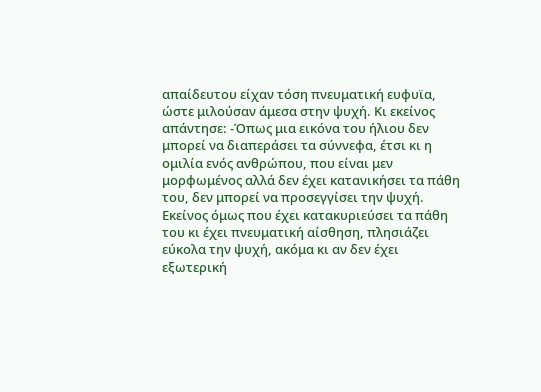απαίδευτου είχαν τόση πνευματική ευφυϊα, ώστε μιλούσαν άμεσα στην ψυχή. Κι εκείνος απάντησε: -Όπως μια εικόνα του ήλιου δεν μπορεί να διαπεράσει τα σύννεφα, έτσι κι η ομιλία ενός ανθρώπου, που είναι μεν μορφωμένος αλλά δεν έχει κατανικήσει τα πάθη του, δεν μπορεί να προσεγγίσει την ψυχή.
Εκείνος όμως που έχει κατακυριεύσει τα πάθη του κι έχει πνευματική αίσθηση, πλησιάζει εύκολα την ψυχή, ακόμα κι αν δεν έχει εξωτερική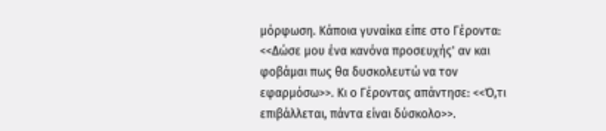μόρφωση. Κάποια γυναίκα είπε στο Γέροντα: <<Δώσε μου ένα κανόνα προσευχής' αν και φοβάμαι πως θα δυσκολευτώ να τον εφαρμόσω>>. Κι ο Γέροντας απάντησε: <<Ό,τι επιβάλλεται, πάντα είναι δύσκολο>>.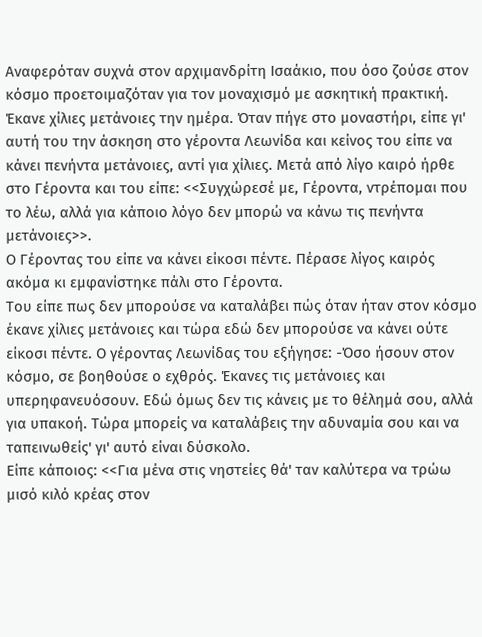Αναφερόταν συχνά στον αρχιμανδρίτη Ισαάκιο, που όσο ζούσε στον κόσμο προετοιμαζόταν για τον μοναχισμό με ασκητική πρακτική.
Έκανε χίλιες μετάνοιες την ημέρα. Όταν πήγε στο μοναστήρι, είπε γι' αυτή του την άσκηση στο γέροντα Λεωνίδα και κείνος του είπε να κάνει πενήντα μετάνοιες, αντί για χίλιες. Μετά από λίγο καιρό ήρθε στο Γέροντα και του είπε: <<Συγχώρεσέ με, Γέροντα, ντρέπομαι που το λέω, αλλά για κάποιο λόγο δεν μπορώ να κάνω τις πενήντα μετάνοιες>>.
Ο Γέροντας του είπε να κάνει είκοσι πέντε. Πέρασε λίγος καιρός ακόμα κι εμφανίστηκε πάλι στο Γέροντα.
Του είπε πως δεν μπορούσε να καταλάβει πώς όταν ήταν στον κόσμο έκανε χίλιες μετάνοιες και τώρα εδώ δεν μπορούσε να κάνει ούτε είκοσι πέντε. Ο γέροντας Λεωνίδας του εξήγησε: -Όσο ήσουν στον κόσμο, σε βοηθούσε ο εχθρός. Έκανες τις μετάνοιες και υπερηφανευόσουν. Εδώ όμως δεν τις κάνεις με το θέλημά σου, αλλά για υπακοή. Τώρα μπορείς να καταλάβεις την αδυναμία σου και να ταπεινωθείς' γι' αυτό είναι δύσκολο.
Είπε κάποιος: <<Για μένα στις νηστείες θά' ταν καλύτερα να τρώω μισό κιλό κρέας στον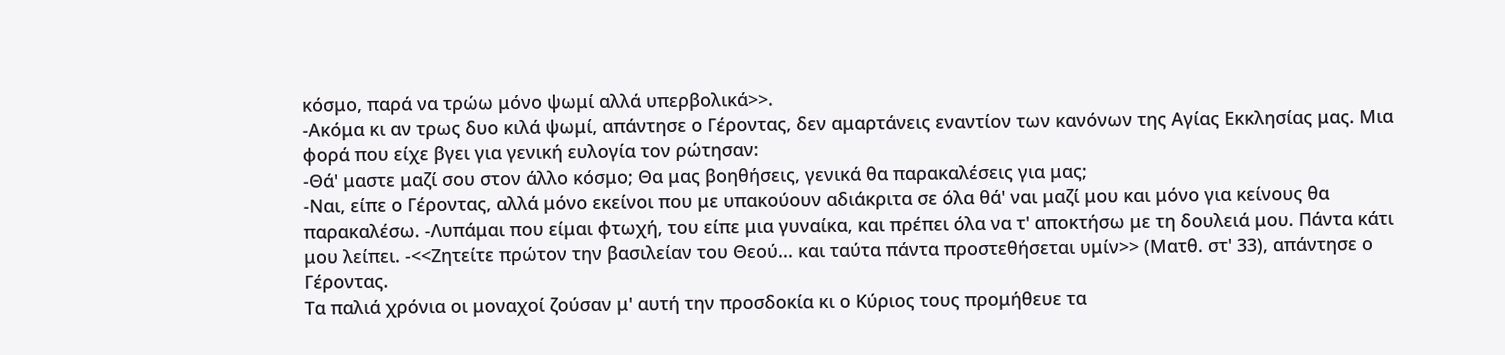κόσμο, παρά να τρώω μόνο ψωμί αλλά υπερβολικά>>.
-Ακόμα κι αν τρως δυο κιλά ψωμί, απάντησε ο Γέροντας, δεν αμαρτάνεις εναντίον των κανόνων της Αγίας Εκκλησίας μας. Μια φορά που είχε βγει για γενική ευλογία τον ρώτησαν:
-Θά' μαστε μαζί σου στον άλλο κόσμο; Θα μας βοηθήσεις, γενικά θα παρακαλέσεις για μας;
-Ναι, είπε ο Γέροντας, αλλά μόνο εκείνοι που με υπακούουν αδιάκριτα σε όλα θά' ναι μαζί μου και μόνο για κείνους θα παρακαλέσω. -Λυπάμαι που είμαι φτωχή, του είπε μια γυναίκα, και πρέπει όλα να τ' αποκτήσω με τη δουλειά μου. Πάντα κάτι μου λείπει. -<<Ζητείτε πρώτον την βασιλείαν του Θεού... και ταύτα πάντα προστεθήσεται υμίν>> (Ματθ. στ' 33), απάντησε ο Γέροντας.
Τα παλιά χρόνια οι μοναχοί ζούσαν μ' αυτή την προσδοκία κι ο Κύριος τους προμήθευε τα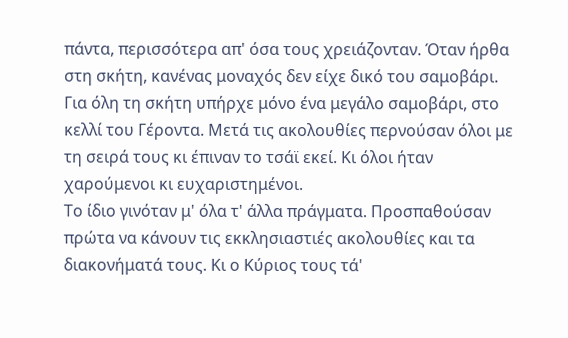πάντα, περισσότερα απ' όσα τους χρειάζονταν. Όταν ήρθα στη σκήτη, κανένας μοναχός δεν είχε δικό του σαμοβάρι. Για όλη τη σκήτη υπήρχε μόνο ένα μεγάλο σαμοβάρι, στο κελλί του Γέροντα. Μετά τις ακολουθίες περνούσαν όλοι με τη σειρά τους κι έπιναν το τσάϊ εκεί. Κι όλοι ήταν χαρούμενοι κι ευχαριστημένοι.
Το ίδιο γινόταν μ' όλα τ' άλλα πράγματα. Προσπαθούσαν πρώτα να κάνουν τις εκκλησιαστιές ακολουθίες και τα διακονήματά τους. Κι ο Κύριος τους τά'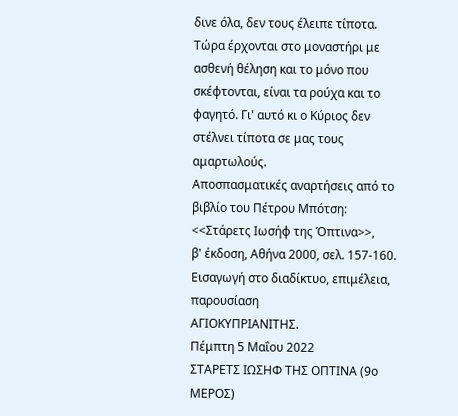δινε όλα, δεν τους έλειπε τίποτα. Τώρα έρχονται στο μοναστήρι με ασθενή θέληση και το μόνο που σκέφτονται, είναι τα ρούχα και το φαγητό. Γι' αυτό κι ο Κύριος δεν στέλνει τίποτα σε μας τους αμαρτωλούς.
Αποσπασματικές αναρτήσεις από το βιβλίο του Πέτρου Μπότση:
<<Στάρετς Ιωσήφ της Όπτινα>>,
β' έκδοση, Αθήνα 2000, σελ. 157-160.
Εισαγωγή στο διαδίκτυο, επιμέλεια, παρουσίαση
ΑΓΙΟΚΥΠΡΙΑΝΙΤΗΣ.
Πέμπτη 5 Μαΐου 2022
ΣΤΑΡΕΤΣ ΙΩΣΗΦ ΤΗΣ ΟΠΤΙΝΑ (9ο ΜΕΡΟΣ)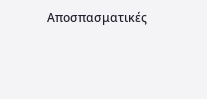Αποσπασματικές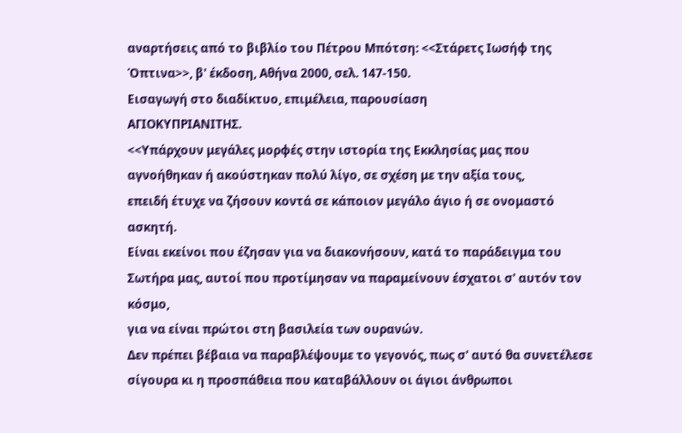αναρτήσεις από το βιβλίο του Πέτρου Μπότση: <<Στάρετς Ιωσήφ της Όπτινα>>, β' έκδοση, Αθήνα 2000, σελ. 147-150.
Εισαγωγή στο διαδίκτυο, επιμέλεια, παρουσίαση
ΑΓΙΟΚΥΠΡΙΑΝΙΤΗΣ.
<<Υπάρχουν μεγάλες μορφές στην ιστορία της Εκκλησίας μας που αγνοήθηκαν ή ακούστηκαν πολύ λίγο, σε σχέση με την αξία τους,
επειδή έτυχε να ζήσουν κοντά σε κάποιον μεγάλο άγιο ή σε ονομαστό ασκητή.
Είναι εκείνοι που έζησαν για να διακονήσουν, κατά το παράδειγμα του Σωτήρα μας, αυτοί που προτίμησαν να παραμείνουν έσχατοι σ' αυτόν τον κόσμο,
για να είναι πρώτοι στη βασιλεία των ουρανών.
Δεν πρέπει βέβαια να παραβλέψουμε το γεγονός, πως σ' αυτό θα συνετέλεσε σίγουρα κι η προσπάθεια που καταβάλλουν οι άγιοι άνθρωποι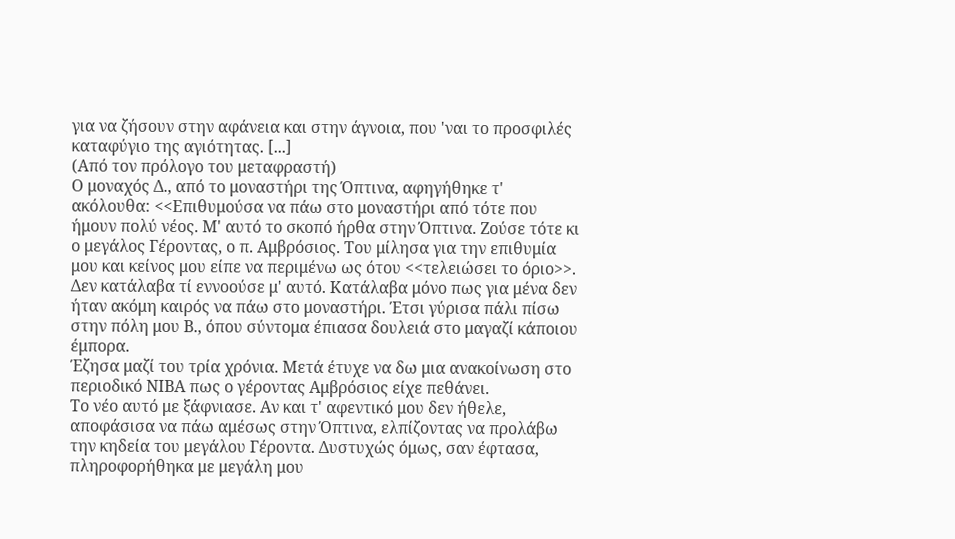για να ζήσουν στην αφάνεια και στην άγνοια, που 'ναι το προσφιλές καταφύγιο της αγιότητας. [...]
(Από τον πρόλογο του μεταφραστή)
Ο μοναχός Δ., από το μοναστήρι της Όπτινα, αφηγήθηκε τ' ακόλουθα: <<Επιθυμούσα να πάω στο μοναστήρι από τότε που ήμουν πολύ νέος. Μ' αυτό το σκοπό ήρθα στην Όπτινα. Ζούσε τότε κι ο μεγάλος Γέροντας, ο π. Αμβρόσιος. Του μίλησα για την επιθυμία μου και κείνος μου είπε να περιμένω ως ότου <<τελειώσει το όριο>>.
Δεν κατάλαβα τί εννοούσε μ' αυτό. Κατάλαβα μόνο πως για μένα δεν ήταν ακόμη καιρός να πάω στο μοναστήρι. Έτσι γύρισα πάλι πίσω στην πόλη μου Β., όπου σύντομα έπιασα δουλειά στο μαγαζί κάποιου έμπορα.
Έζησα μαζί του τρία χρόνια. Μετά έτυχε να δω μια ανακοίνωση στο περιοδικό ΝΙΒΑ πως ο γέροντας Αμβρόσιος είχε πεθάνει.
Το νέο αυτό με ξάφνιασε. Αν και τ' αφεντικό μου δεν ήθελε, αποφάσισα να πάω αμέσως στην Όπτινα, ελπίζοντας να προλάβω την κηδεία του μεγάλου Γέροντα. Δυστυχώς όμως, σαν έφτασα, πληροφορήθηκα με μεγάλη μου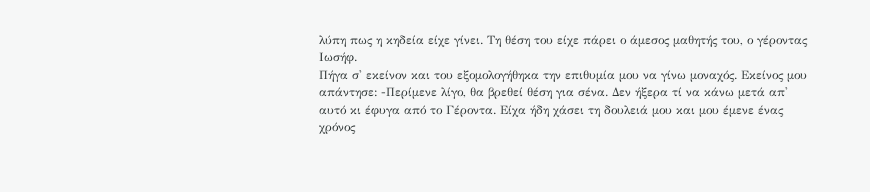λύπη πως η κηδεία είχε γίνει. Τη θέση του είχε πάρει ο άμεσος μαθητής του, ο γέροντας Ιωσήφ.
Πήγα σ' εκείνον και του εξομολογήθηκα την επιθυμία μου να γίνω μοναχός. Εκείνος μου απάντησε: -Περίμενε λίγο, θα βρεθεί θέση για σένα. Δεν ήξερα τί να κάνω μετά απ' αυτό κι έφυγα από το Γέροντα. Είχα ήδη χάσει τη δουλειά μου και μου έμενε ένας χρόνος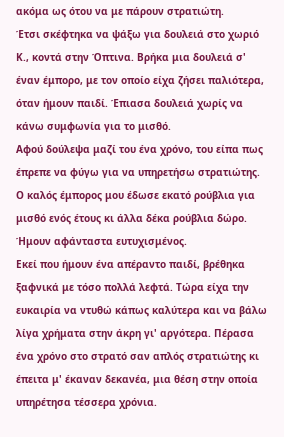ακόμα ως ότου να με πάρουν στρατιώτη.
Έτσι σκέφτηκα να ψάξω για δουλειά στο χωριό Κ., κοντά στην Όπτινα. Βρήκα μια δουλειά σ' έναν έμπορο, με τον οποίο είχα ζήσει παλιότερα, όταν ήμουν παιδί. Έπιασα δουλειά χωρίς να κάνω συμφωνία για το μισθό.
Αφού δούλεψα μαζί του ένα χρόνο, του είπα πως έπρεπε να φύγω για να υπηρετήσω στρατιώτης. Ο καλός έμπορος μου έδωσε εκατό ρούβλια για μισθό ενός έτους κι άλλα δέκα ρούβλια δώρο. Ήμουν αφάνταστα ευτυχισμένος.
Εκεί που ήμουν ένα απέραντο παιδί, βρέθηκα ξαφνικά με τόσο πολλά λεφτά. Τώρα είχα την ευκαιρία να ντυθώ κάπως καλύτερα και να βάλω λίγα χρήματα στην άκρη γι' αργότερα. Πέρασα ένα χρόνο στο στρατό σαν απλός στρατιώτης κι έπειτα μ' έκαναν δεκανέα, μια θέση στην οποία υπηρέτησα τέσσερα χρόνια.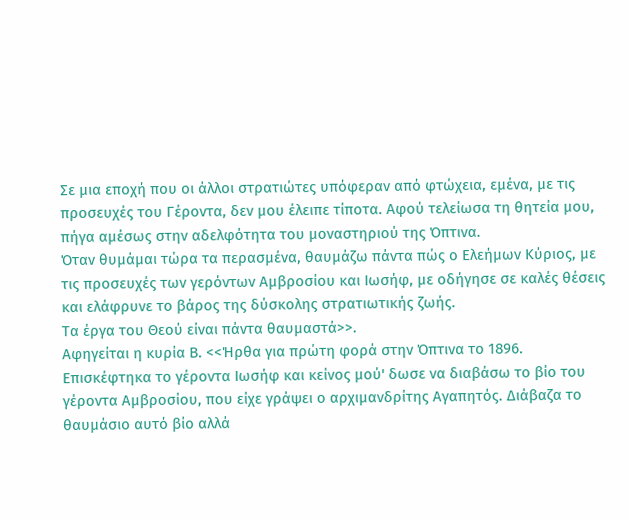Σε μια εποχή που οι άλλοι στρατιώτες υπόφεραν από φτώχεια, εμένα, με τις προσευχές του Γέροντα, δεν μου έλειπε τίποτα. Αφού τελείωσα τη θητεία μου, πήγα αμέσως στην αδελφότητα του μοναστηριού της Όπτινα.
Όταν θυμάμαι τώρα τα περασμένα, θαυμάζω πάντα πώς ο Ελεήμων Κύριος, με τις προσευχές των γερόντων Αμβροσίου και Ιωσήφ, με οδήγησε σε καλές θέσεις και ελάφρυνε το βάρος της δύσκολης στρατιωτικής ζωής.
Τα έργα του Θεού είναι πάντα θαυμαστά>>.
Αφηγείται η κυρία Β. <<Ήρθα για πρώτη φορά στην Όπτινα το 1896. Επισκέφτηκα το γέροντα Ιωσήφ και κείνος μού' δωσε να διαβάσω το βίο του γέροντα Αμβροσίου, που είχε γράψει ο αρχιμανδρίτης Αγαπητός. Διάβαζα το θαυμάσιο αυτό βίο αλλά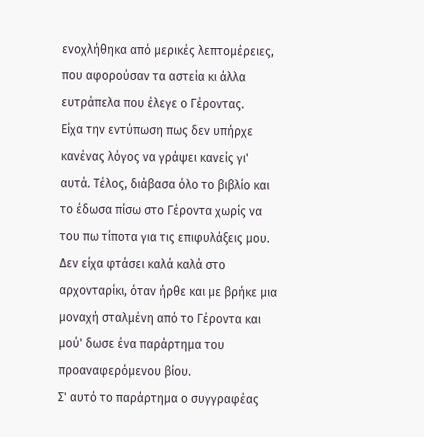ενοχλήθηκα από μερικές λεπτομέρειες, που αφορούσαν τα αστεία κι άλλα ευτράπελα που έλεγε ο Γέροντας.
Είχα την εντύπωση πως δεν υπήρχε κανένας λόγος να γράψει κανείς γι' αυτά. Τέλος, διάβασα όλο το βιβλίο και το έδωσα πίσω στο Γέροντα χωρίς να του πω τίποτα για τις επιφυλάξεις μου.
Δεν είχα φτάσει καλά καλά στο αρχονταρίκι, όταν ήρθε και με βρήκε μια μοναχή σταλμένη από το Γέροντα και μού' δωσε ένα παράρτημα του προαναφερόμενου βίου.
Σ' αυτό το παράρτημα ο συγγραφέας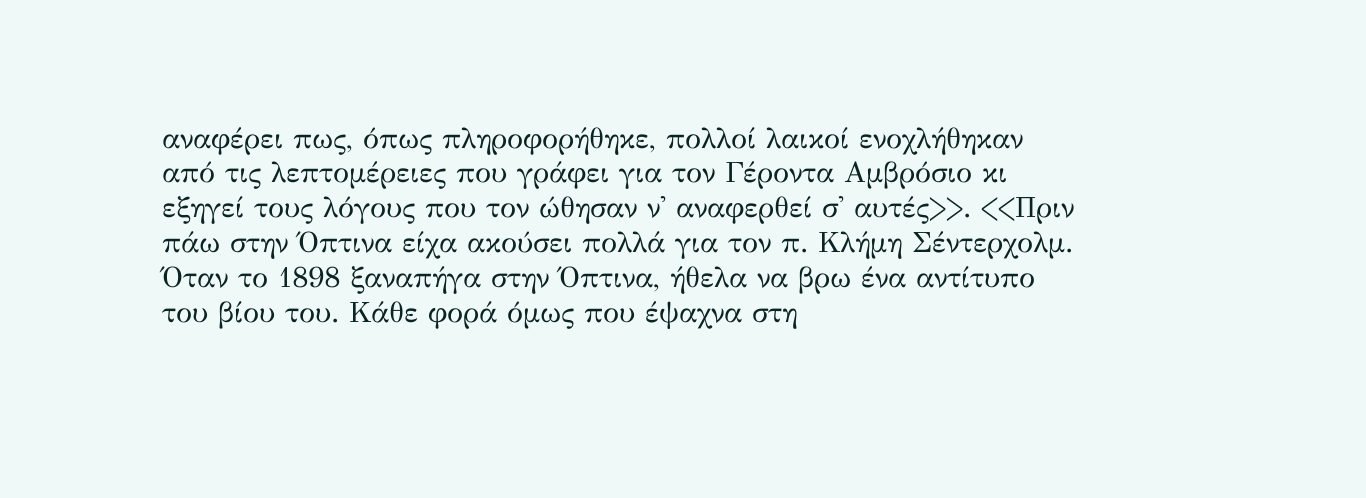αναφέρει πως, όπως πληροφορήθηκε, πολλοί λαικοί ενοχλήθηκαν από τις λεπτομέρειες που γράφει για τον Γέροντα Αμβρόσιο κι εξηγεί τους λόγους που τον ώθησαν ν' αναφερθεί σ' αυτές>>. <<Πριν πάω στην Όπτινα είχα ακούσει πολλά για τον π. Κλήμη Σέντερχολμ.
Όταν το 1898 ξαναπήγα στην Όπτινα, ήθελα να βρω ένα αντίτυπο του βίου του. Κάθε φορά όμως που έψαχνα στη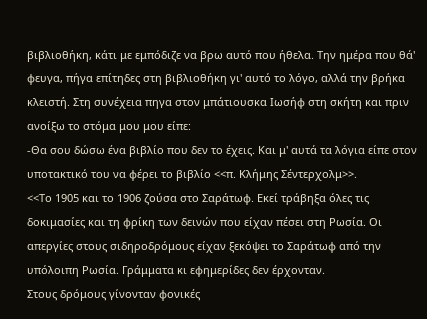βιβλιοθήκη, κάτι με εμπόδιζε να βρω αυτό που ήθελα. Την ημέρα που θά' φευγα, πήγα επίτηδες στη βιβλιοθήκη γι' αυτό το λόγο, αλλά την βρήκα κλειστή. Στη συνέχεια πηγα στον μπάτιουσκα Ιωσήφ στη σκήτη και πριν ανοίξω το στόμα μου μου είπε:
-Θα σου δώσω ένα βιβλίο που δεν το έχεις. Και μ' αυτά τα λόγια είπε στον υποτακτικό του να φέρει το βιβλίο <<π. Κλήμης Σέντερχολμ>>.
<<Το 1905 και το 1906 ζούσα στο Σαράτωφ. Εκεί τράβηξα όλες τις δοκιμασίες και τη φρίκη των δεινών που είχαν πέσει στη Ρωσία. Οι απεργίες στους σιδηροδρόμους είχαν ξεκόψει το Σαράτωφ από την υπόλοιπη Ρωσία. Γράμματα κι εφημερίδες δεν έρχονταν.
Στους δρόμους γίνονταν φονικές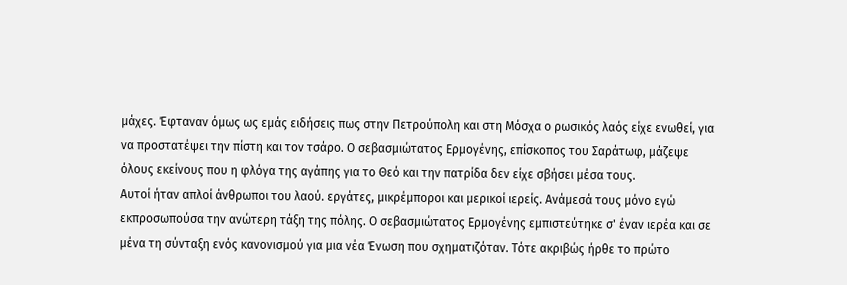μάχες. Έφταναν όμως ως εμάς ειδήσεις πως στην Πετρούπολη και στη Μόσχα ο ρωσικός λαός είχε ενωθεί, για να προστατέψει την πίστη και τον τσάρο. Ο σεβασμιώτατος Ερμογένης, επίσκοπος του Σαράτωφ, μάζεψε όλους εκείνους που η φλόγα της αγάπης για το Θεό και την πατρίδα δεν είχε σβήσει μέσα τους.
Αυτοί ήταν απλοί άνθρωποι του λαού. εργάτες, μικρέμποροι και μερικοί ιερείς. Ανάμεσά τους μόνο εγώ εκπροσωπούσα την ανώτερη τάξη της πόλης. Ο σεβασμιώτατος Ερμογένης εμπιστεύτηκε σ' έναν ιερέα και σε μένα τη σύνταξη ενός κανονισμού για μια νέα Ένωση που σχηματιζόταν. Τότε ακριβώς ήρθε το πρώτο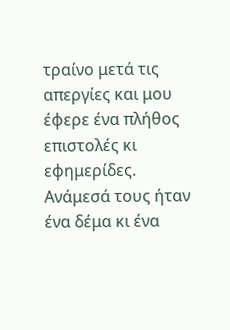τραίνο μετά τις απεργίες και μου έφερε ένα πλήθος επιστολές κι εφημερίδες.
Ανάμεσά τους ήταν ένα δέμα κι ένα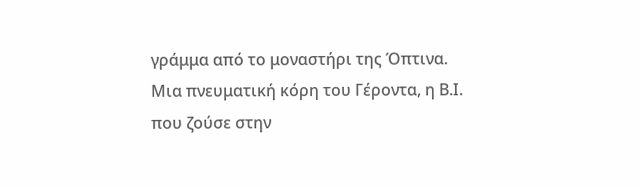γράμμα από το μοναστήρι της Όπτινα. Μια πνευματική κόρη του Γέροντα, η Β.Ι. που ζούσε στην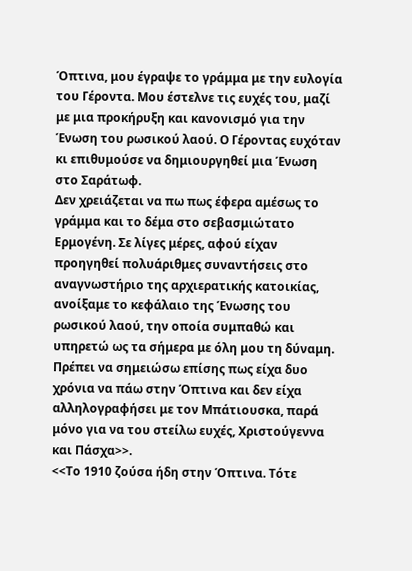Όπτινα, μου έγραψε το γράμμα με την ευλογία του Γέροντα. Μου έστελνε τις ευχές του, μαζί με μια προκήρυξη και κανονισμό για την Ένωση του ρωσικού λαού. Ο Γέροντας ευχόταν κι επιθυμούσε να δημιουργηθεί μια Ένωση στο Σαράτωφ.
Δεν χρειάζεται να πω πως έφερα αμέσως το γράμμα και το δέμα στο σεβασμιώτατο Ερμογένη. Σε λίγες μέρες, αφού είχαν προηγηθεί πολυάριθμες συναντήσεις στο αναγνωστήριο της αρχιερατικής κατοικίας, ανοίξαμε το κεφάλαιο της Ένωσης του ρωσικού λαού, την οποία συμπαθώ και υπηρετώ ως τα σήμερα με όλη μου τη δύναμη.
Πρέπει να σημειώσω επίσης πως είχα δυο χρόνια να πάω στην Όπτινα και δεν είχα αλληλογραφήσει με τον Μπάτιουσκα, παρά μόνο για να του στείλω ευχές, Χριστούγεννα και Πάσχα>>.
<<Το 1910 ζούσα ήδη στην Όπτινα. Τότε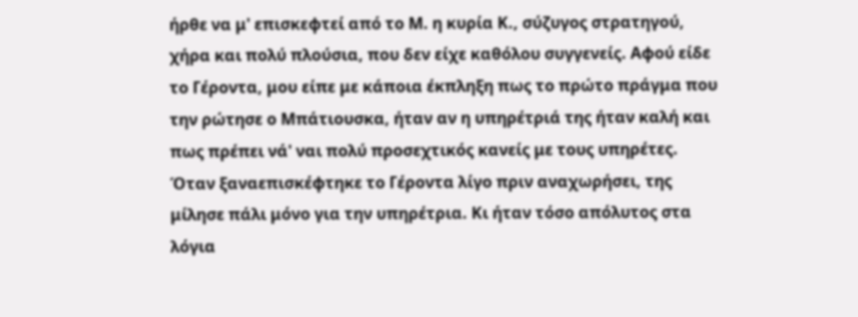ήρθε να μ' επισκεφτεί από το Μ. η κυρία Κ., σύζυγος στρατηγού, χήρα και πολύ πλούσια, που δεν είχε καθόλου συγγενείς. Αφού είδε το Γέροντα, μου είπε με κάποια έκπληξη πως το πρώτο πράγμα που την ρώτησε ο Μπάτιουσκα, ήταν αν η υπηρέτριά της ήταν καλή και πως πρέπει νά' ναι πολύ προσεχτικός κανείς με τους υπηρέτες.
Όταν ξαναεπισκέφτηκε το Γέροντα λίγο πριν αναχωρήσει, της μίλησε πάλι μόνο για την υπηρέτρια. Κι ήταν τόσο απόλυτος στα λόγια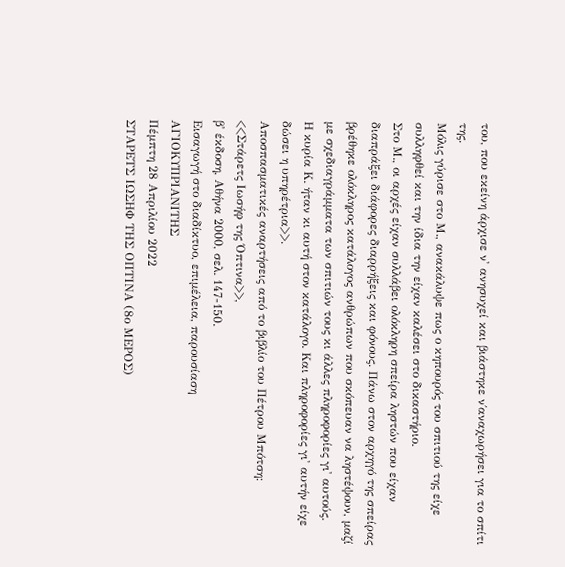του, που εκείνη άρχισε ν' ανησυχεί και βιάστηκε ν΄αναχωρήσει για το σπίτι της.
Μόλις γύρισε στο Μ., ανακάλυψε πως ο κηπουρός του σπιτιού της είχε συλληφθεί και την ίδια την είχαν καλέσει στο δικαστήριο.
Στο Μ., οι αρχές είχαν συλλάβει ολόκληρη σπείρα ληστών που είχαν διαπράξει διάφορες διαρρήξεις και φόνους. Πάνω στον αρχηγό της σπείρας βρέθηκε ολόκληρος κατάλογος ανθρώπων που σκόπευαν να ληστέψουν, μαζί με σχεδιαγράμματα των σπιτιών τους κι άλλες πληροφορίες γι' αυτούς.
Η κυρία Κ. ήταν κι αυτή στον κατάλογο. Και πληροφορίες γι' αυτήν είχε δώσει η υπηρέτρια>>.
Αποσπασματικές αναρτήσεις από το βιβλίο του Πέτρου Μπότση:
<<Στάρετς Ιωσήφ της Όπτινα>>,
β' έκδοση, Αθήνα 2000, σελ. 147-150.
Εισαγωγή στο διαδίκτυο, επιμέλεια, παρουσίαση
ΑΓΙΟΚΥΠΡΙΑΝΙΤΗΣ
Πέμπτη 28 Απριλίου 2022
ΣΤΑΡΕΤΣ ΙΩΣΗΦ ΤΗΣ ΟΠΤΙΝΑ (8ο ΜΕΡΟΣ)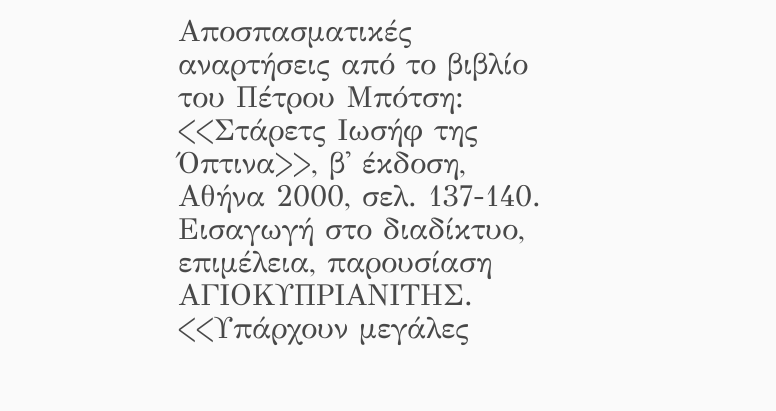Αποσπασματικές αναρτήσεις από το βιβλίο του Πέτρου Μπότση: <<Στάρετς Ιωσήφ της Όπτινα>>, β' έκδοση, Αθήνα 2000, σελ. 137-140.
Εισαγωγή στο διαδίκτυο, επιμέλεια, παρουσίαση
ΑΓΙΟΚΥΠΡΙΑΝΙΤΗΣ.
<<Υπάρχουν μεγάλες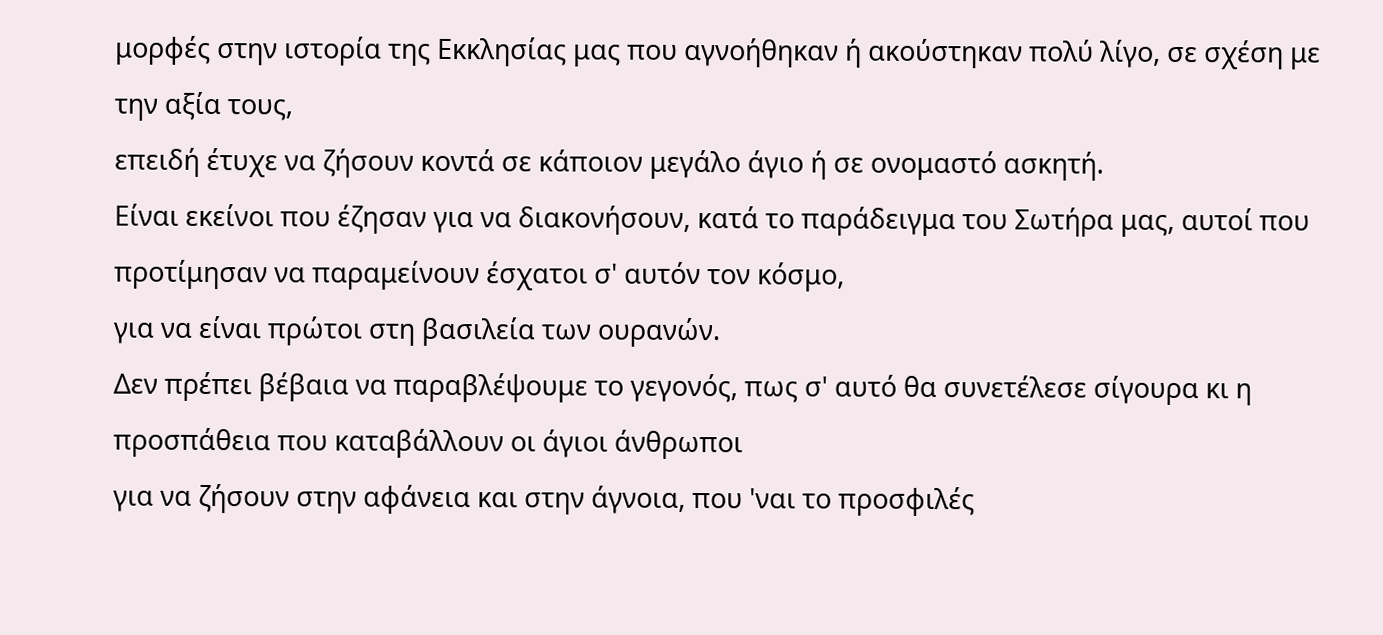μορφές στην ιστορία της Εκκλησίας μας που αγνοήθηκαν ή ακούστηκαν πολύ λίγο, σε σχέση με την αξία τους,
επειδή έτυχε να ζήσουν κοντά σε κάποιον μεγάλο άγιο ή σε ονομαστό ασκητή.
Είναι εκείνοι που έζησαν για να διακονήσουν, κατά το παράδειγμα του Σωτήρα μας, αυτοί που προτίμησαν να παραμείνουν έσχατοι σ' αυτόν τον κόσμο,
για να είναι πρώτοι στη βασιλεία των ουρανών.
Δεν πρέπει βέβαια να παραβλέψουμε το γεγονός, πως σ' αυτό θα συνετέλεσε σίγουρα κι η προσπάθεια που καταβάλλουν οι άγιοι άνθρωποι
για να ζήσουν στην αφάνεια και στην άγνοια, που 'ναι το προσφιλές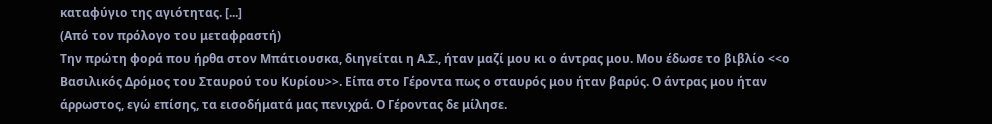καταφύγιο της αγιότητας. [...]
(Από τον πρόλογο του μεταφραστή)
Την πρώτη φορά που ήρθα στον Μπάτιουσκα, διηγείται η Α.Σ., ήταν μαζί μου κι ο άντρας μου. Μου έδωσε το βιβλίο <<ο Βασιλικός Δρόμος του Σταυρού του Κυρίου>>. Είπα στο Γέροντα πως ο σταυρός μου ήταν βαρύς. Ο άντρας μου ήταν άρρωστος, εγώ επίσης, τα εισοδήματά μας πενιχρά. Ο Γέροντας δε μίλησε.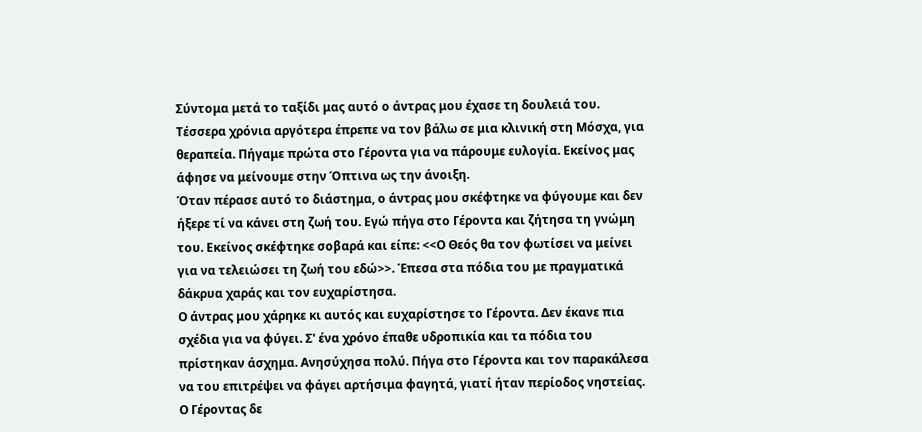Σύντομα μετά το ταξίδι μας αυτό ο άντρας μου έχασε τη δουλειά του. Τέσσερα χρόνια αργότερα έπρεπε να τον βάλω σε μια κλινική στη Μόσχα, για θεραπεία. Πήγαμε πρώτα στο Γέροντα για να πάρουμε ευλογία. Εκείνος μας άφησε να μείνουμε στην Όπτινα ως την άνοιξη.
Όταν πέρασε αυτό το διάστημα, ο άντρας μου σκέφτηκε να φύγουμε και δεν ήξερε τί να κάνει στη ζωή του. Εγώ πήγα στο Γέροντα και ζήτησα τη γνώμη του. Εκείνος σκέφτηκε σοβαρά και είπε: <<Ο Θεός θα τον φωτίσει να μείνει για να τελειώσει τη ζωή του εδώ>>. Έπεσα στα πόδια του με πραγματικά δάκρυα χαράς και τον ευχαρίστησα.
Ο άντρας μου χάρηκε κι αυτός και ευχαρίστησε το Γέροντα. Δεν έκανε πια σχέδια για να φύγει. Σ' ένα χρόνο έπαθε υδροπικία και τα πόδια του πρίστηκαν άσχημα. Ανησύχησα πολύ. Πήγα στο Γέροντα και τον παρακάλεσα να του επιτρέψει να φάγει αρτήσιμα φαγητά, γιατί ήταν περίοδος νηστείας. Ο Γέροντας δε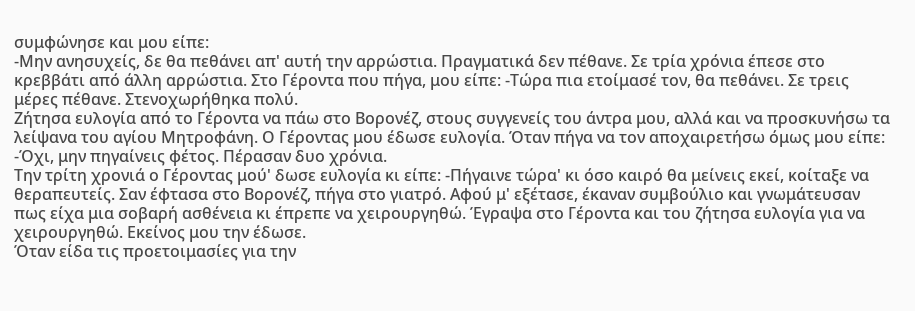συμφώνησε και μου είπε:
-Μην ανησυχείς, δε θα πεθάνει απ' αυτή την αρρώστια. Πραγματικά δεν πέθανε. Σε τρία χρόνια έπεσε στο κρεββάτι από άλλη αρρώστια. Στο Γέροντα που πήγα, μου είπε: -Τώρα πια ετοίμασέ τον, θα πεθάνει. Σε τρεις μέρες πέθανε. Στενοχωρήθηκα πολύ.
Ζήτησα ευλογία από το Γέροντα να πάω στο Βορονέζ, στους συγγενείς του άντρα μου, αλλά και να προσκυνήσω τα λείψανα του αγίου Μητροφάνη. Ο Γέροντας μου έδωσε ευλογία. Όταν πήγα να τον αποχαιρετήσω όμως μου είπε: -Όχι, μην πηγαίνεις φέτος. Πέρασαν δυο χρόνια.
Την τρίτη χρονιά ο Γέροντας μού' δωσε ευλογία κι είπε: -Πήγαινε τώρα' κι όσο καιρό θα μείνεις εκεί, κοίταξε να θεραπευτείς. Σαν έφτασα στο Βορονέζ, πήγα στο γιατρό. Αφού μ' εξέτασε, έκαναν συμβούλιο και γνωμάτευσαν πως είχα μια σοβαρή ασθένεια κι έπρεπε να χειρουργηθώ. Έγραψα στο Γέροντα και του ζήτησα ευλογία για να χειρουργηθώ. Εκείνος μου την έδωσε.
Όταν είδα τις προετοιμασίες για την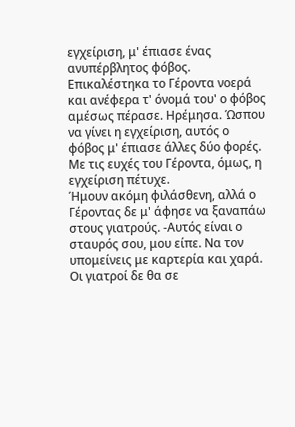εγχείριση, μ' έπιασε ένας ανυπέρβλητος φόβος. Επικαλέστηκα το Γέροντα νοερά και ανέφερα τ' όνομά του' ο φόβος αμέσως πέρασε. Ηρέμησα. Ώσπου να γίνει η εγχείριση, αυτός ο φόβος μ' έπιασε άλλες δύο φορές. Με τις ευχές του Γέροντα, όμως, η εγχείριση πέτυχε.
Ήμουν ακόμη φιλάσθενη, αλλά ο Γέροντας δε μ' άφησε να ξαναπάω στους γιατρούς. -Αυτός είναι ο σταυρός σου, μου είπε. Να τον υπομείνεις με καρτερία και χαρά. Οι γιατροί δε θα σε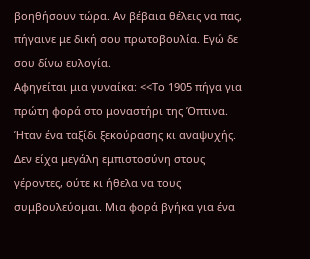βοηθήσουν τώρα. Αν βέβαια θέλεις να πας, πήγαινε με δική σου πρωτοβουλία. Εγώ δε σου δίνω ευλογία.
Αφηγείται μια γυναίκα: <<Το 1905 πήγα για πρώτη φορά στο μοναστήρι της Όπτινα. Ήταν ένα ταξίδι ξεκούρασης κι αναψυχής. Δεν είχα μεγάλη εμπιστοσύνη στους γέροντες, ούτε κι ήθελα να τους συμβουλεύομαι. Μια φορά βγήκα για ένα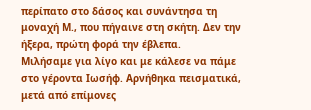περίπατο στο δάσος και συνάντησα τη μοναχή Μ., που πήγαινε στη σκήτη. Δεν την ήξερα, πρώτη φορά την έβλεπα.
Μιλήσαμε για λίγο και με κάλεσε να πάμε στο γέροντα Ιωσήφ. Αρνήθηκα πεισματικά, μετά από επίμονες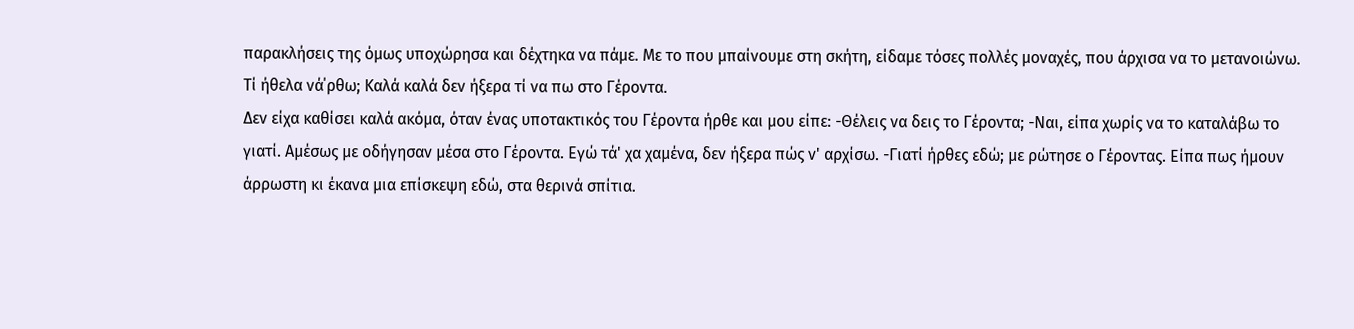παρακλήσεις της όμως υποχώρησα και δέχτηκα να πάμε. Με το που μπαίνουμε στη σκήτη, είδαμε τόσες πολλές μοναχές, που άρχισα να το μετανοιώνω. Τί ήθελα νά΄ρθω; Καλά καλά δεν ήξερα τί να πω στο Γέροντα.
Δεν είχα καθίσει καλά ακόμα, όταν ένας υποτακτικός του Γέροντα ήρθε και μου είπε: -Θέλεις να δεις το Γέροντα; -Ναι, είπα χωρίς να το καταλάβω το γιατί. Αμέσως με οδήγησαν μέσα στο Γέροντα. Εγώ τά' χα χαμένα, δεν ήξερα πώς ν' αρχίσω. -Γιατί ήρθες εδώ; με ρώτησε ο Γέροντας. Είπα πως ήμουν άρρωστη κι έκανα μια επίσκεψη εδώ, στα θερινά σπίτια.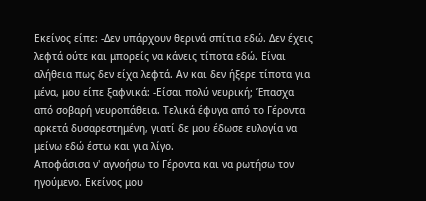Εκείνος είπε: -Δεν υπάρχουν θερινά σπίτια εδώ. Δεν έχεις λεφτά ούτε και μπορείς να κάνεις τίποτα εδώ. Είναι αλήθεια πως δεν είχα λεφτά. Αν και δεν ήξερε τίποτα για μένα, μου είπε ξαφνικά: -Είσαι πολύ νευρική; Έπασχα από σοβαρή νευροπάθεια. Τελικά έφυγα από το Γέροντα αρκετά δυσαρεστημένη, γιατί δε μου έδωσε ευλογία να μείνω εδώ έστω και για λίγο.
Αποφάσισα ν' αγνοήσω το Γέροντα και να ρωτήσω τον ηγούμενο. Εκείνος μου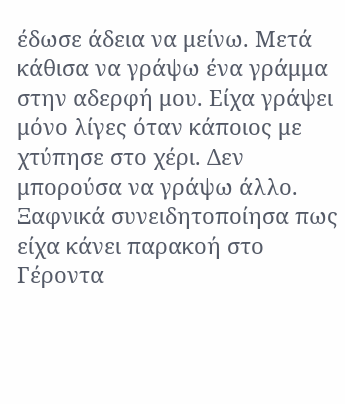έδωσε άδεια να μείνω. Μετά κάθισα να γράψω ένα γράμμα στην αδερφή μου. Είχα γράψει μόνο λίγες όταν κάποιος με χτύπησε στο χέρι. Δεν μπορούσα να γράψω άλλο. Ξαφνικά συνειδητοποίησα πως είχα κάνει παρακοή στο Γέροντα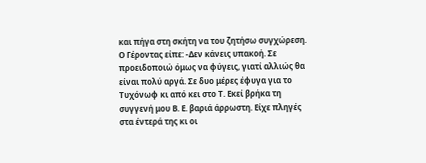και πήγα στη σκήτη να του ζητήσω συγχώρεση.
Ο Γέροντας είπε: -Δεν κάνεις υπακοή. Σε προειδοποιώ όμως να φύγεις, γιατί αλλιώς θα είναι πολύ αργά. Σε δυο μέρες έφυγα για το Τυχόνωφ κι από κει στο Τ. Εκεί βρήκα τη συγγενή μου Β. Ε. βαριά άρρωστη. Είχε πληγές στα έντερά της κι οι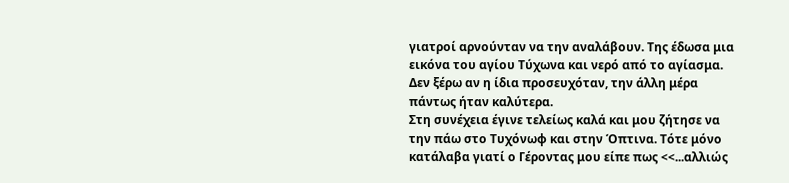γιατροί αρνούνταν να την αναλάβουν. Της έδωσα μια εικόνα του αγίου Τύχωνα και νερό από το αγίασμα. Δεν ξέρω αν η ίδια προσευχόταν, την άλλη μέρα πάντως ήταν καλύτερα.
Στη συνέχεια έγινε τελείως καλά και μου ζήτησε να την πάω στο Τυχόνωφ και στην Όπτινα. Τότε μόνο κατάλαβα γιατί ο Γέροντας μου είπε πως <<...αλλιώς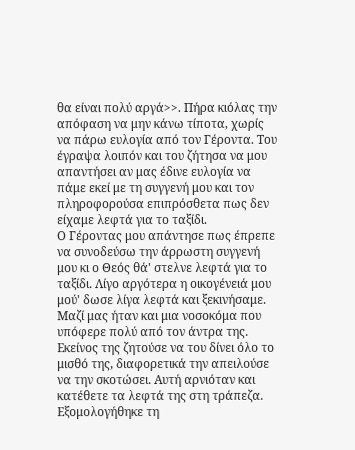θα είναι πολύ αργά>>. Πήρα κιόλας την απόφαση να μην κάνω τίποτα, χωρίς να πάρω ευλογία από τον Γέροντα. Του έγραψα λοιπόν και του ζήτησα να μου απαντήσει αν μας έδινε ευλογία να πάμε εκεί με τη συγγενή μου και τον πληροφορούσα επιπρόσθετα πως δεν είχαμε λεφτά για το ταξίδι.
Ο Γέροντας μου απάντησε πως έπρεπε να συνοδεύσω την άρρωστη συγγενή μου κι ο Θεός θά' στελνε λεφτά για το ταξίδι. Λίγο αργότερα η οικογένειά μου μού' δωσε λίγα λεφτά και ξεκινήσαμε. Μαζί μας ήταν και μια νοσοκόμα που υπόφερε πολύ από τον άντρα της.
Εκείνος της ζητούσε να του δίνει όλο το μισθό της, διαφορετικά την απειλούσε να την σκοτώσει. Αυτή αρνιόταν και κατέθετε τα λεφτά της στη τράπεζα. Εξομολογήθηκε τη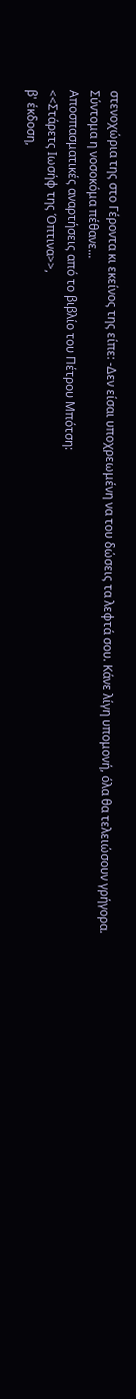στενοχώρια της στο Γέροντα κι εκείνος της είπε: -Δεν είσαι υποχρεωμένη να του δώσεις τα λεφτά σου. Κάνε λίγη υπομονή, όλα θα τελειώσουν γρήγορα.
Σύντομα η νοσοκόμα πέθανε...
Αποσπασματικές αναρτήσεις από το βιβλίο του Πέτρου Μπότση:
<<Στάρετς Ιωσήφ της Όπτινα>>,
β' έκδοση,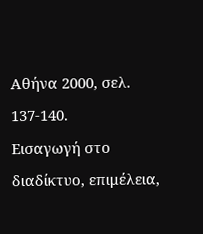Αθήνα 2000, σελ. 137-140.
Εισαγωγή στο διαδίκτυο, επιμέλεια,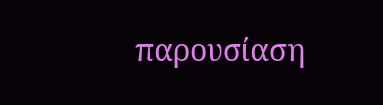παρουσίαση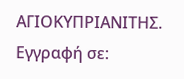ΑΓΙΟΚΥΠΡΙΑΝΙΤΗΣ.
Εγγραφή σε: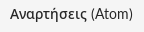Αναρτήσεις (Atom)